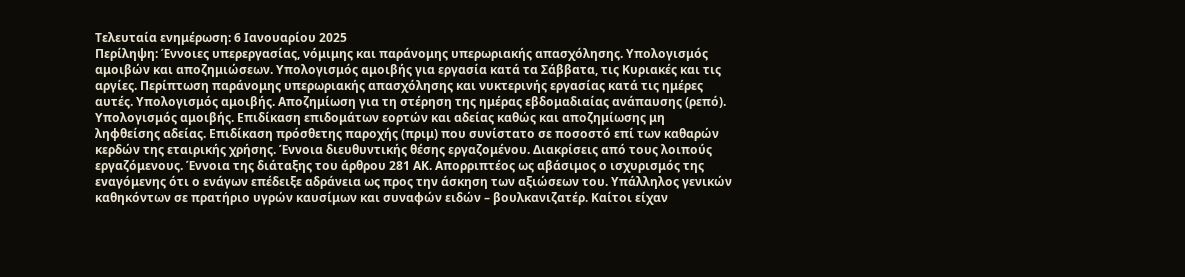Τελευταία ενημέρωση: 6 Ιανουαρίου 2025
Περίληψη: Έννοιες υπερεργασίας, νόμιμης και παράνομης υπερωριακής απασχόλησης. Υπολογισμός αμοιβών και αποζημιώσεων. Υπολογισμός αμοιβής για εργασία κατά τα Σάββατα, τις Κυριακές και τις αργίες. Περίπτωση παράνομης υπερωριακής απασχόλησης και νυκτερινής εργασίας κατά τις ημέρες αυτές. Υπολογισμός αμοιβής. Αποζημίωση για τη στέρηση της ημέρας εβδομαδιαίας ανάπαυσης (ρεπό). Υπολογισμός αμοιβής. Επιδίκαση επιδομάτων εορτών και αδείας καθώς και αποζημίωσης μη ληφθείσης αδείας. Επιδίκαση πρόσθετης παροχής (πριμ) που συνίστατο σε ποσοστό επί των καθαρών κερδών της εταιρικής χρήσης. Έννοια διευθυντικής θέσης εργαζομένου. Διακρίσεις από τους λοιπούς εργαζόμενους. Έννοια της διάταξης του άρθρου 281 ΑΚ. Απορριπτέος ως αβάσιμος ο ισχυρισμός της εναγόμενης ότι ο ενάγων επέδειξε αδράνεια ως προς την άσκηση των αξιώσεων του. Υπάλληλος γενικών καθηκόντων σε πρατήριο υγρών καυσίμων και συναφών ειδών – βουλκανιζατέρ. Καίτοι είχαν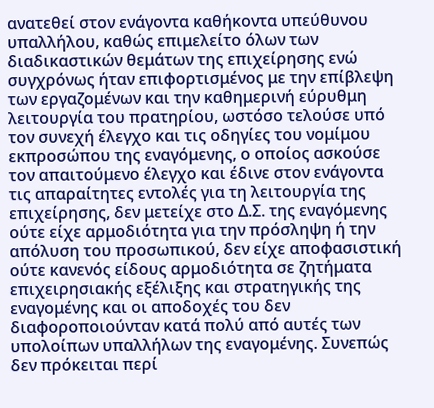ανατεθεί στον ενάγοντα καθήκοντα υπεύθυνου υπαλλήλου, καθώς επιμελείτο όλων των διαδικαστικών θεμάτων της επιχείρησης ενώ συγχρόνως ήταν επιφορτισμένος με την επίβλεψη των εργαζομένων και την καθημερινή εύρυθμη λειτουργία του πρατηρίου, ωστόσο τελούσε υπό τον συνεχή έλεγχο και τις οδηγίες του νομίμου εκπροσώπου της εναγόμενης, ο οποίος ασκούσε τον απαιτούμενο έλεγχο και έδινε στον ενάγοντα τις απαραίτητες εντολές για τη λειτουργία της επιχείρησης, δεν μετείχε στο Δ.Σ. της εναγόμενης ούτε είχε αρμοδιότητα για την πρόσληψη ή την απόλυση του προσωπικού, δεν είχε αποφασιστική ούτε κανενός είδους αρμοδιότητα σε ζητήματα επιχειρησιακής εξέλιξης και στρατηγικής της εναγομένης και οι αποδοχές του δεν διαφοροποιούνταν κατά πολύ από αυτές των υπολοίπων υπαλλήλων της εναγομένης. Συνεπώς δεν πρόκειται περί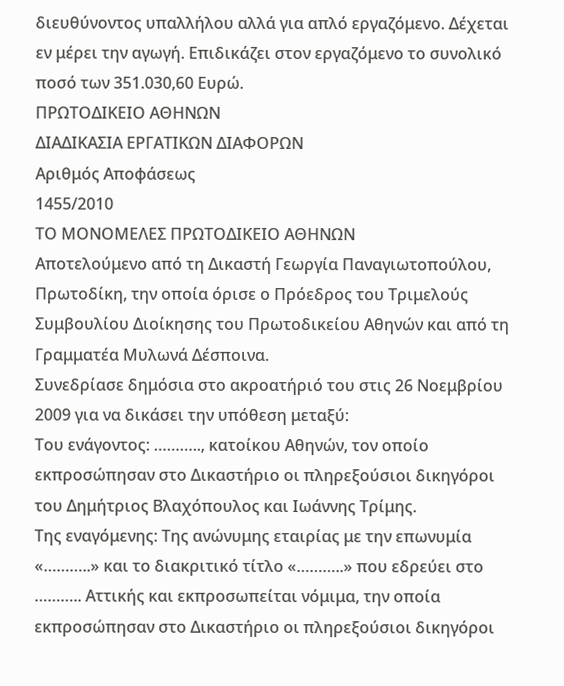διευθύνοντος υπαλλήλου αλλά για απλό εργαζόμενο. Δέχεται εν μέρει την αγωγή. Επιδικάζει στον εργαζόμενο το συνολικό ποσό των 351.030,60 Ευρώ.
ΠΡΩΤΟΔΙΚΕΙΟ ΑΘΗΝΩΝ
ΔΙΑΔΙΚΑΣΙΑ ΕΡΓΑΤΙΚΩΝ ΔΙΑΦΟΡΩΝ
Αριθμός Αποφάσεως
1455/2010
ΤΟ ΜΟΝΟΜΕΛΕΣ ΠΡΩΤΟΔΙΚΕΙΟ ΑΘΗΝΩΝ
Αποτελούμενο από τη Δικαστή Γεωργία Παναγιωτοπούλου, Πρωτοδίκη, την οποία όρισε ο Πρόεδρος του Τριμελούς Συμβουλίου Διοίκησης του Πρωτοδικείου Αθηνών και από τη Γραμματέα Μυλωνά Δέσποινα.
Συνεδρίασε δημόσια στο ακροατήριό του στις 26 Νοεμβρίου 2009 για να δικάσει την υπόθεση μεταξύ:
Του ενάγοντος: ……….., κατοίκου Αθηνών, τον οποίο εκπροσώπησαν στο Δικαστήριο οι πληρεξούσιοι δικηγόροι του Δημήτριος Βλαχόπουλος και Ιωάννης Τρίμης.
Της εναγόμενης: Της ανώνυμης εταιρίας με την επωνυμία «………..» και το διακριτικό τίτλο «………..» που εδρεύει στο ……….. Αττικής και εκπροσωπείται νόμιμα, την οποία εκπροσώπησαν στο Δικαστήριο οι πληρεξούσιοι δικηγόροι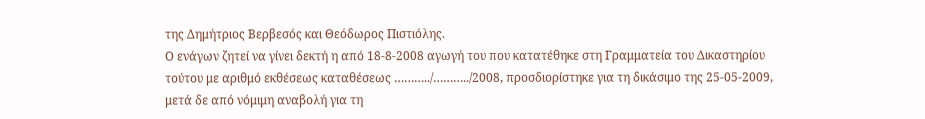της Δημήτριος Βερβεσός και Θεόδωρος Πιστιόλης.
Ο ενάγων ζητεί να γίνει δεκτή η από 18-8-2008 αγωγή του που κατατέθηκε στη Γραμματεία του Δικαστηρίου τούτου με αριθμό εκθέσεως καταθέσεως ………../………../2008, προσδιορίστηκε για τη δικάσιμο της 25-05-2009, μετά δε από νόμιμη αναβολή για τη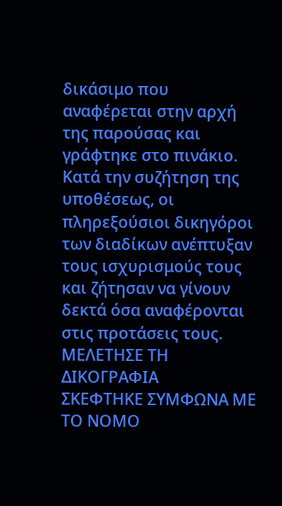δικάσιμο που αναφέρεται στην αρχή της παρούσας και γράφτηκε στο πινάκιο.
Κατά την συζήτηση της υποθέσεως, οι πληρεξούσιοι δικηγόροι των διαδίκων ανέπτυξαν τους ισχυρισμούς τους και ζήτησαν να γίνουν δεκτά όσα αναφέρονται στις προτάσεις τους.
ΜΕΛΕΤΗΣΕ ΤΗ ΔΙΚΟΓΡΑΦΙΑ
ΣΚΕΦΤΗΚΕ ΣΥΜΦΩΝΑ ΜΕ ΤΟ ΝΟΜΟ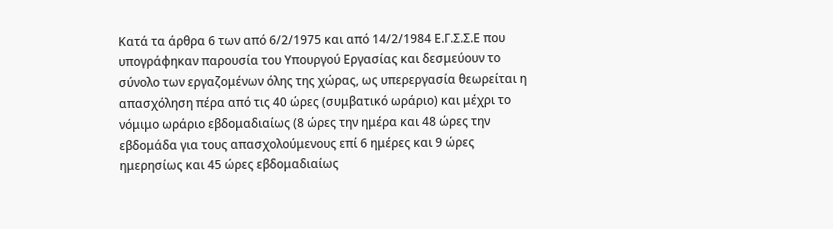Κατά τα άρθρα 6 των από 6/2/1975 και από 14/2/1984 Ε.Γ.Σ.Σ.Ε που υπογράφηκαν παρουσία του Υπουργού Εργασίας και δεσμεύουν το σύνολο των εργαζομένων όλης της χώρας, ως υπερεργασία θεωρείται η απασχόληση πέρα από τις 40 ώρες (συμβατικό ωράριο) και μέχρι το νόμιμο ωράριο εβδομαδιαίως (8 ώρες την ημέρα και 48 ώρες την εβδομάδα για τους απασχολούμενους επί 6 ημέρες και 9 ώρες ημερησίως και 45 ώρες εβδομαδιαίως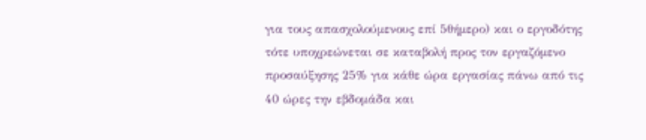για τους απασχολούμενους επί 5θήμερο) και ο εργοδότης τότε υποχρεώνεται σε καταβολή προς τον εργαζόμενο προσαύξησης 25% για κάθε ώρα εργασίας πάνω από τις 40 ώρες την εβδομάδα και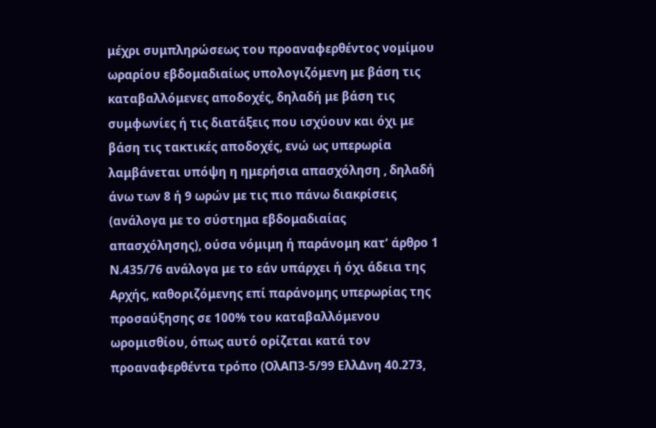μέχρι συμπληρώσεως του προαναφερθέντος νομίμου ωραρίου εβδομαδιαίως υπολογιζόμενη με βάση τις καταβαλλόμενες αποδοχές, δηλαδή με βάση τις συμφωνίες ή τις διατάξεις που ισχύουν και όχι με βάση τις τακτικές αποδοχές, ενώ ως υπερωρία λαμβάνεται υπόψη η ημερήσια απασχόληση , δηλαδή άνω των 8 ή 9 ωρών με τις πιο πάνω διακρίσεις (ανάλογα με το σύστημα εβδομαδιαίας απασχόλησης), ούσα νόμιμη ή παράνομη κατ’ άρθρο 1 Ν.435/76 ανάλογα με το εάν υπάρχει ή όχι άδεια της Αρχής, καθοριζόμενης επί παράνομης υπερωρίας της προσαύξησης σε 100% του καταβαλλόμενου ωρομισθίου, όπως αυτό ορίζεται κατά τον προαναφερθέντα τρόπο (ΟλΑΠ3-5/99 ΕλλΔνη 40.273,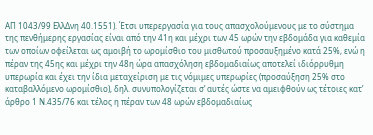ΑΠ 1043/99 ΕλλΔνη 40.1551). Έτσι υπερεργασία για τους απασχολούμενους με το σύστημα της πενθήμερης εργασίας είναι από την 41η και μέχρι των 45 ωρών την εβδομάδα για καθεμία των οποίων οφείλεται ως αμοιβή το ωρομίσθιο του μισθωτού προσαυξημένο κατά 25%, ενώ η πέραν της 45ης και μέχρι την 48η ώρα απασχόληση εβδομαδιαίως αποτελεί ιδιόρρυθμη υπερωρία και έχει την ίδια μεταχείριση με τις νόμιμες υπερωρίες (προσαύξηση 25% στο καταβαλλόμενο ωρομίσθιο), δηλ. συνυπολογίζεται σ’ αυτές ώστε να αμειφθούν ως τέτοιες κατ’ άρθρο 1 Ν.435/76 και τέλος η πέραν των 48 ωρών εβδομαδιαίως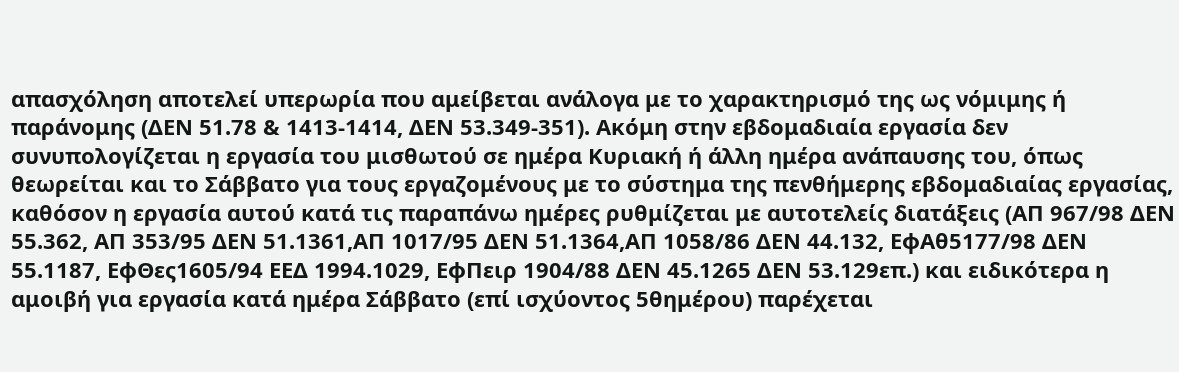απασχόληση αποτελεί υπερωρία που αμείβεται ανάλογα με το χαρακτηρισμό της ως νόμιμης ή παράνομης (ΔΕΝ 51.78 & 1413-1414, ΔΕΝ 53.349-351). Ακόμη στην εβδομαδιαία εργασία δεν συνυπολογίζεται η εργασία του μισθωτού σε ημέρα Κυριακή ή άλλη ημέρα ανάπαυσης του, όπως θεωρείται και το Σάββατο για τους εργαζομένους με το σύστημα της πενθήμερης εβδομαδιαίας εργασίας, καθόσον η εργασία αυτού κατά τις παραπάνω ημέρες ρυθμίζεται με αυτοτελείς διατάξεις (ΑΠ 967/98 ΔΕΝ 55.362, ΑΠ 353/95 ΔΕΝ 51.1361,ΑΠ 1017/95 ΔΕΝ 51.1364,ΑΠ 1058/86 ΔΕΝ 44.132, ΕφΑθ5177/98 ΔΕΝ 55.1187, ΕφΘες1605/94 ΕΕΔ 1994.1029, ΕφΠειρ 1904/88 ΔΕΝ 45.1265 ΔΕΝ 53.129επ.) και ειδικότερα η αμοιβή για εργασία κατά ημέρα Σάββατο (επί ισχύοντος 5θημέρου) παρέχεται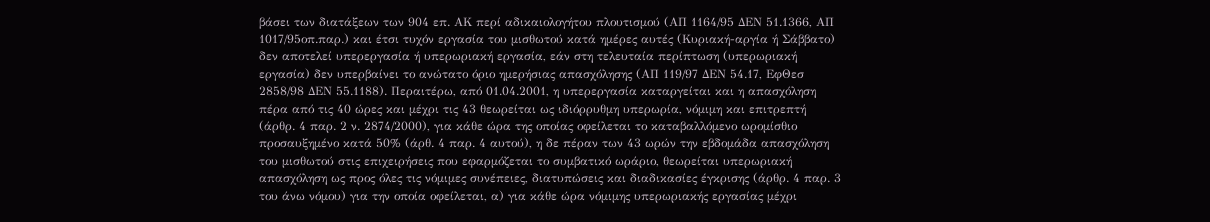βάσει των διατάξεων των 904 επ. ΑΚ περί αδικαιολογήτου πλουτισμού (ΑΠ 1164/95 ΔΕΝ 51.1366, ΑΠ 1017/95οπ.παρ.) και έτσι τυχόν εργασία του μισθωτού κατά ημέρες αυτές (Κυριακή-αργία ή Σάββατο) δεν αποτελεί υπερεργασία ή υπερωριακή εργασία, εάν στη τελευταία περίπτωση (υπερωριακή εργασία) δεν υπερβαίνει το ανώτατο όριο ημερήσιας απασχόλησης (ΑΠ 119/97 ΔΕΝ 54.17, ΕφΘεσ 2858/98 ΔΕΝ 55.1188). Περαιτέρω, από 01.04.2001, η υπερεργασία καταργείται και η απασχόληση πέρα από τις 40 ώρες και μέχρι τις 43 θεωρείται ως ιδιόρρυθμη υπερωρία, νόμιμη και επιτρεπτή (άρθρ. 4 παρ. 2 ν. 2874/2000), για κάθε ώρα της οποίας οφείλεται το καταβαλλόμενο ωρομίσθιο προσαυξημένο κατά 50% (άρθ. 4 παρ. 4 αυτού), η δε πέραν των 43 ωρών την εβδομάδα απασχόληση του μισθωτού στις επιχειρήσεις που εφαρμόζεται το συμβατικό ωράριο, θεωρείται υπερωριακή απασχόληση ως προς όλες τις νόμιμες συνέπειες, διατυπώσεις και διαδικασίες έγκρισης (άρθρ. 4 παρ. 3 του άνω νόμου) για την οποία οφείλεται, α) για κάθε ώρα νόμιμης υπερωριακής εργασίας μέχρι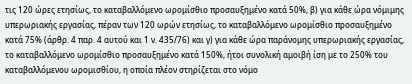τις 120 ώρες ετησίως, το καταβαλλόμενο ωρομίσθιο προσαυξημένο κατά 50%, β) για κάθε ώρα νόμιμης υπερωριακής εργασίας, πέραν των 120 ωρών ετησίως, το καταβαλλόμενο ωρομίσθιο προσαυξημένο κατά 75% (άρθρ. 4 παρ. 4 αυτού και 1 ν. 435/76) και γ) για κάθε ώρα παράνομης υπερωριακής εργασίας, το καταβαλλόμενο ωρομίσθιο προσαυξημένο κατά 150%, ήτοι συνολική αμοιβή ίση με το 250% του καταβαλλόμενου ωρομισθίου, η οποία πλέον στηρίζεται στο νόμο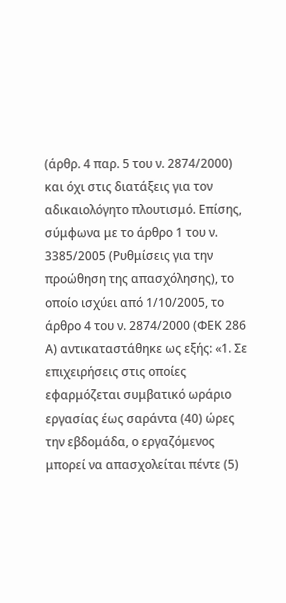(άρθρ. 4 παρ. 5 του ν. 2874/2000) και όχι στις διατάξεις για τον αδικαιολόγητο πλουτισμό. Επίσης, σύμφωνα με το άρθρο 1 του ν. 3385/2005 (Ρυθμίσεις για την προώθηση της απασχόλησης), το οποίο ισχύει από 1/10/2005, το άρθρο 4 του ν. 2874/2000 (ΦΕΚ 286 Α) αντικαταστάθηκε ως εξής: «1. Σε επιχειρήσεις στις οποίες εφαρμόζεται συμβατικό ωράριο εργασίας έως σαράντα (40) ώρες την εβδομάδα, ο εργαζόμενος μπορεί να απασχολείται πέντε (5)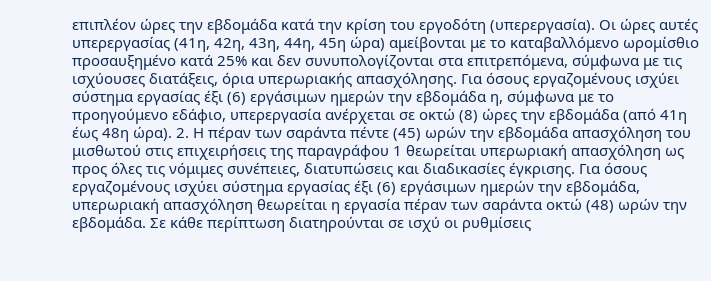επιπλέον ώρες την εβδομάδα κατά την κρίση του εργοδότη (υπερεργασία). Οι ώρες αυτές υπερεργασίας (41η, 42η, 43η, 44η, 45η ώρα) αμείβονται με το καταβαλλόμενο ωρομίσθιο προσαυξημένο κατά 25% και δεν συνυπολογίζονται στα επιτρεπόμενα, σύμφωνα με τις ισχύουσες διατάξεις, όρια υπερωριακής απασχόλησης. Για όσους εργαζομένους ισχύει σύστημα εργασίας έξι (6) εργάσιμων ημερών την εβδομάδα η, σύμφωνα με το προηγούμενο εδάφιο, υπερεργασία ανέρχεται σε οκτώ (8) ώρες την εβδομάδα (από 41η έως 48η ώρα). 2. Η πέραν των σαράντα πέντε (45) ωρών την εβδομάδα απασχόληση του μισθωτού στις επιχειρήσεις της παραγράφου 1 θεωρείται υπερωριακή απασχόληση ως προς όλες τις νόμιμες συνέπειες, διατυπώσεις και διαδικασίες έγκρισης. Για όσους εργαζομένους ισχύει σύστημα εργασίας έξι (6) εργάσιμων ημερών την εβδομάδα, υπερωριακή απασχόληση θεωρείται η εργασία πέραν των σαράντα οκτώ (48) ωρών την εβδομάδα. Σε κάθε περίπτωση διατηρούνται σε ισχύ οι ρυθμίσεις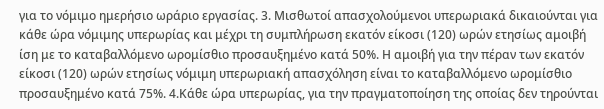για το νόμιμο ημερήσιο ωράριο εργασίας. 3. Μισθωτοί απασχολούμενοι υπερωριακά δικαιούνται για κάθε ώρα νόμιμης υπερωρίας και μέχρι τη συμπλήρωση εκατόν είκοσι (120) ωρών ετησίως αμοιβή ίση με το καταβαλλόμενο ωρομίσθιο προσαυξημένο κατά 50%. Η αμοιβή για την πέραν των εκατόν είκοσι (120) ωρών ετησίως νόμιμη υπερωριακή απασχόληση είναι το καταβαλλόμενο ωρομίσθιο προσαυξημένο κατά 75%. 4.Κάθε ώρα υπερωρίας, για την πραγματοποίηση της οποίας δεν τηρούνται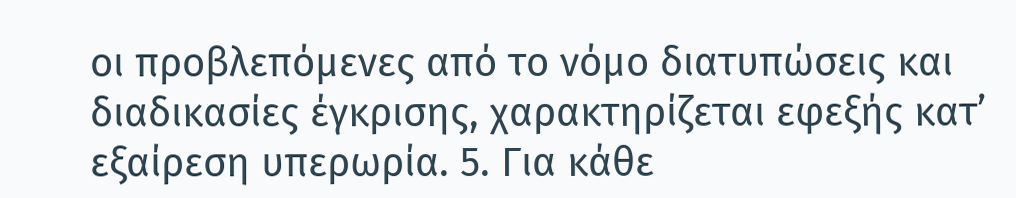οι προβλεπόμενες από το νόμο διατυπώσεις και διαδικασίες έγκρισης, χαρακτηρίζεται εφεξής κατ’ εξαίρεση υπερωρία. 5. Για κάθε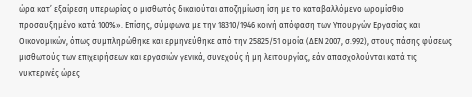ώρα κατ’ εξαίρεση υπερωρίας ο μισθωτός δικαιούται αποζημίωση ίση με το καταβαλλόμενο ωρομίσθιο προσαυξημένο κατά 100%». Επίσης, σύμφωνα με την 18310/1946 κοινή απόφαση των Υπουργών Εργασίας και Οικονομικών, όπως συμπληρώθηκε και ερμηνεύθηκε από την 25825/51 ομοία (ΔΕΝ 2007, σ.992), στους πάσης φύσεως μισθωτούς των επιχειρήσεων και εργασιών γενικά, συνεχούς ή μη λειτουργίας, εάν απασχολούνται κατά τις νυκτερινές ώρες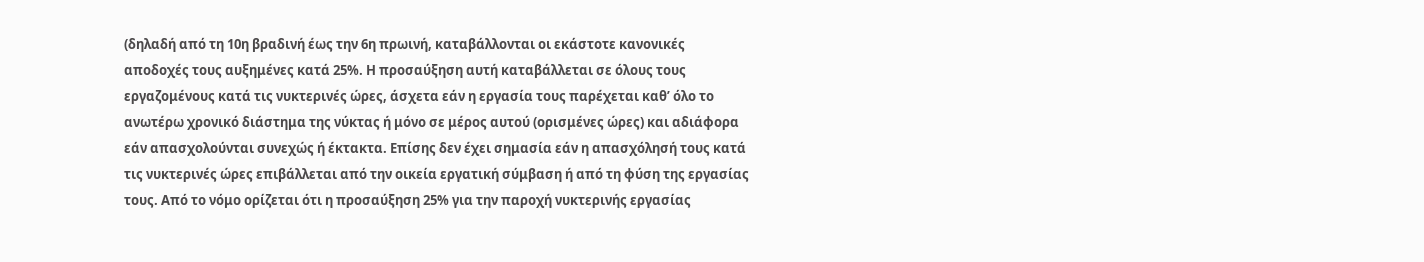(δηλαδή από τη 10η βραδινή έως την 6η πρωινή, καταβάλλονται οι εκάστοτε κανονικές αποδοχές τους αυξημένες κατά 25%. Η προσαύξηση αυτή καταβάλλεται σε όλους τους εργαζομένους κατά τις νυκτερινές ώρες, άσχετα εάν η εργασία τους παρέχεται καθ’ όλο το ανωτέρω χρονικό διάστημα της νύκτας ή μόνο σε μέρος αυτού (ορισμένες ώρες) και αδιάφορα εάν απασχολούνται συνεχώς ή έκτακτα. Επίσης δεν έχει σημασία εάν η απασχόλησή τους κατά τις νυκτερινές ώρες επιβάλλεται από την οικεία εργατική σύμβαση ή από τη φύση της εργασίας τους. Από το νόμο ορίζεται ότι η προσαύξηση 25% για την παροχή νυκτερινής εργασίας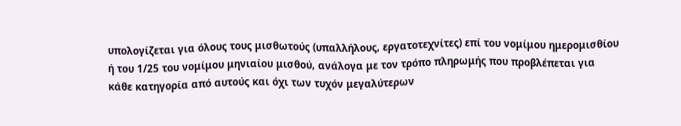υπολογίζεται για όλους τους μισθωτούς (υπαλλήλους, εργατοτεχνίτες) επί του νομίμου ημερομισθίου ή του 1/25 του νομίμου μηνιαίου μισθού, ανάλογα με τον τρόπο πληρωμής που προβλέπεται για κάθε κατηγορία από αυτούς και όχι των τυχόν μεγαλύτερων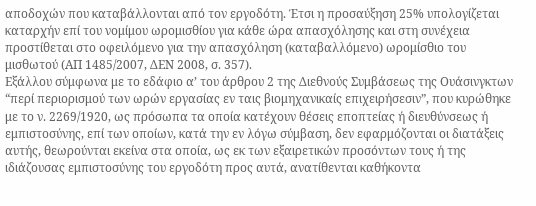αποδοχών που καταβάλλονται από τον εργοδότη. Έτσι η προσαύξηση 25% υπολογίζεται καταρχήν επί του νομίμου ωρομισθίου για κάθε ώρα απασχόλησης και στη συνέχεια προστίθεται στο οφειλόμενο για την απασχόληση (καταβαλλόμενο) ωρομίσθιο του μισθωτού (ΑΠ 1485/2007, ΔΕΝ 2008, σ. 357).
Εξάλλου σύμφωνα με το εδάφιο α’ του άρθρου 2 της Διεθνούς Συμβάσεως της Ουάσινγκτων “περί περιορισμού των ωρών εργασίας εν ταις βιομηχανικαίς επιχειρήσεσιν”, που κυρώθηκε με το ν. 2269/1920, ως πρόσωπα τα οποία κατέχουν θέσεις εποπτείας ή διευθύνσεως ή εμπιστοσύνης, επί των οποίων, κατά την εν λόγω σύμβαση, δεν εφαρμόζονται οι διατάξεις αυτής, θεωρούνται εκείνα στα οποία, ως εκ των εξαιρετικών προσόντων τους ή της ιδιάζουσας εμπιστοσύνης του εργοδότη προς αυτά, ανατίθενται καθήκοντα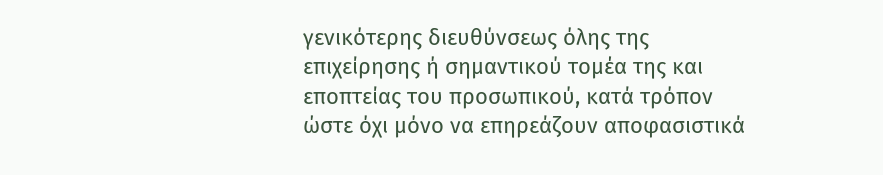γενικότερης διευθύνσεως όλης της επιχείρησης ή σημαντικού τομέα της και εποπτείας του προσωπικού, κατά τρόπον ώστε όχι μόνο να επηρεάζουν αποφασιστικά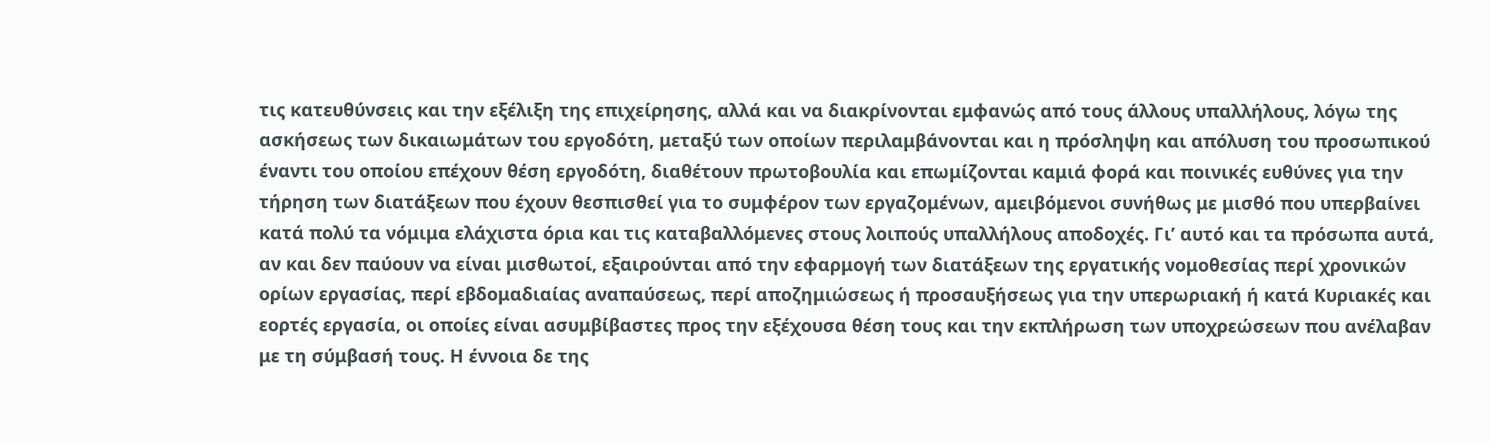τις κατευθύνσεις και την εξέλιξη της επιχείρησης, αλλά και να διακρίνονται εμφανώς από τους άλλους υπαλλήλους, λόγω της ασκήσεως των δικαιωμάτων του εργοδότη, μεταξύ των οποίων περιλαμβάνονται και η πρόσληψη και απόλυση του προσωπικού έναντι του οποίου επέχουν θέση εργοδότη, διαθέτουν πρωτοβουλία και επωμίζονται καμιά φορά και ποινικές ευθύνες για την τήρηση των διατάξεων που έχουν θεσπισθεί για το συμφέρον των εργαζομένων, αμειβόμενοι συνήθως με μισθό που υπερβαίνει κατά πολύ τα νόμιμα ελάχιστα όρια και τις καταβαλλόμενες στους λοιπούς υπαλλήλους αποδοχές. Γι’ αυτό και τα πρόσωπα αυτά, αν και δεν παύουν να είναι μισθωτοί, εξαιρούνται από την εφαρμογή των διατάξεων της εργατικής νομοθεσίας περί χρονικών ορίων εργασίας, περί εβδομαδιαίας αναπαύσεως, περί αποζημιώσεως ή προσαυξήσεως για την υπερωριακή ή κατά Κυριακές και εορτές εργασία, οι οποίες είναι ασυμβίβαστες προς την εξέχουσα θέση τους και την εκπλήρωση των υποχρεώσεων που ανέλαβαν με τη σύμβασή τους. Η έννοια δε της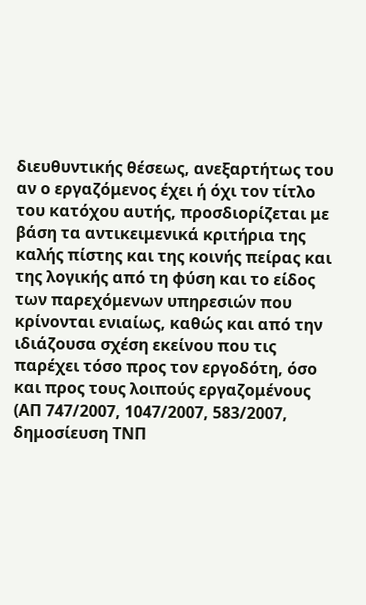διευθυντικής θέσεως, ανεξαρτήτως του αν ο εργαζόμενος έχει ή όχι τον τίτλο του κατόχου αυτής, προσδιορίζεται με βάση τα αντικειμενικά κριτήρια της καλής πίστης και της κοινής πείρας και της λογικής από τη φύση και το είδος των παρεχόμενων υπηρεσιών που κρίνονται ενιαίως, καθώς και από την ιδιάζουσα σχέση εκείνου που τις παρέχει τόσο προς τον εργοδότη, όσο και προς τους λοιπούς εργαζομένους (ΑΠ 747/2007, 1047/2007, 583/2007, δημοσίευση ΤΝΠ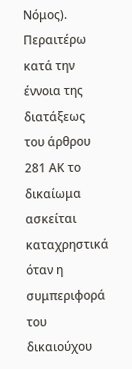Νόμος).
Περαιτέρω κατά την έννοια της διατάξεως του άρθρου 281 ΑΚ το δικαίωμα ασκείται καταχρηστικά όταν η συμπεριφορά του δικαιούχου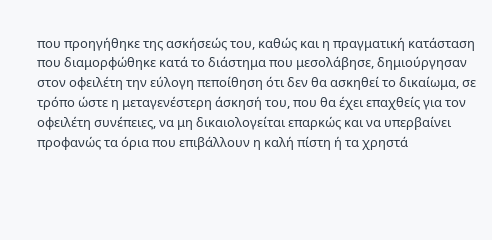που προηγήθηκε της ασκήσεώς του, καθώς και η πραγματική κατάσταση που διαμορφώθηκε κατά το διάστημα που μεσολάβησε, δημιούργησαν στον οφειλέτη την εύλογη πεποίθηση ότι δεν θα ασκηθεί το δικαίωμα, σε τρόπο ώστε η μεταγενέστερη άσκησή του, που θα έχει επαχθείς για τον οφειλέτη συνέπειες, να μη δικαιολογείται επαρκώς και να υπερβαίνει προφανώς τα όρια που επιβάλλουν η καλή πίστη ή τα χρηστά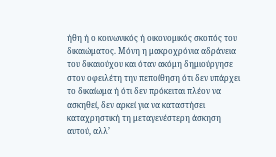ήθη ή ο κοινωνικός ή οικονομικός σκοπός του δικαιώματος. Μόνη η μακροχρόνια αδράνεια του δικαιούχου και όταν ακόμη δημιούργησε στον οφειλέτη την πεποίθηση ότι δεν υπάρχει το δικαίωμα ή ότι δεν πρόκειται πλέον να ασκηθεί, δεν αρκεί για να καταστήσει καταχρηστική τη μεταγενέστερη άσκηση αυτού, αλλ’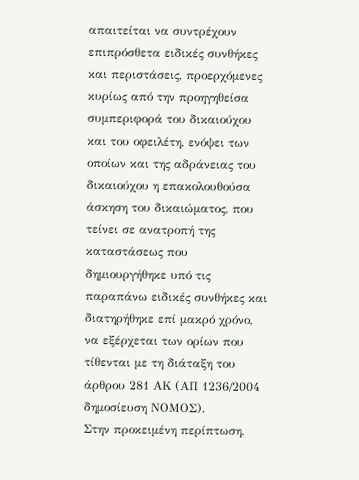απαιτείται να συντρέχουν επιπρόσθετα ειδικές συνθήκες και περιστάσεις, προερχόμενες κυρίως από την προηγηθείσα συμπεριφορά του δικαιούχου και του οφειλέτη, ενόψει των οποίων και της αδράνειας του δικαιούχου η επακολουθούσα άσκηση του δικαιώματος, που τείνει σε ανατροπή της καταστάσεως που δημιουργήθηκε υπό τις παραπάνω ειδικές συνθήκες και διατηρήθηκε επί μακρό χρόνο, να εξέρχεται των ορίων που τίθενται με τη διάταξη του άρθρου 281 ΑΚ (ΑΠ 1236/2004 δημοσίευση ΝΟΜΟΣ).
Στην προκειμένη περίπτωση,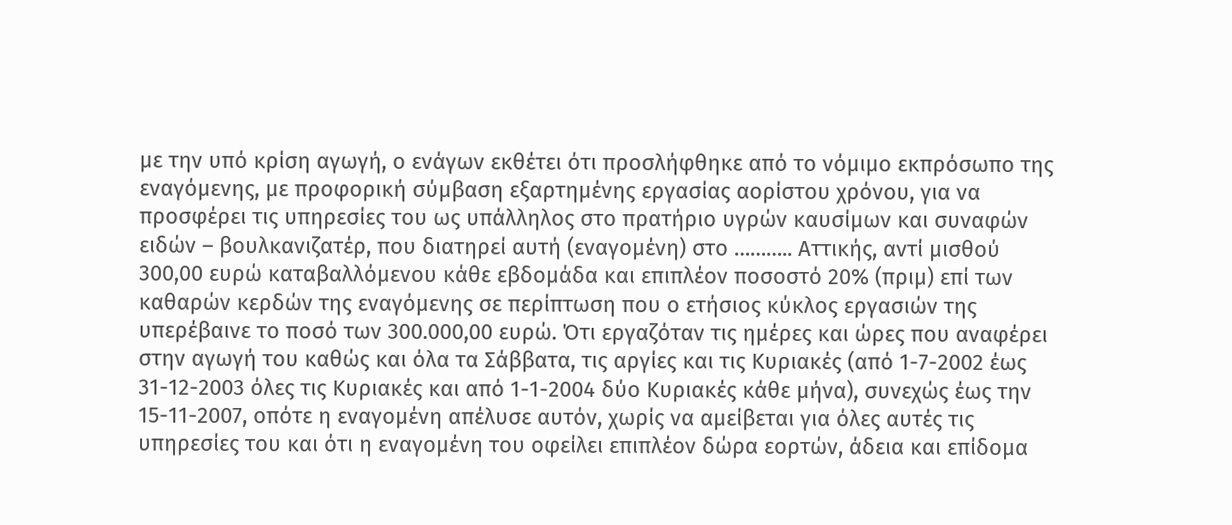με την υπό κρίση αγωγή, ο ενάγων εκθέτει ότι προσλήφθηκε από το νόμιμο εκπρόσωπο της εναγόμενης, με προφορική σύμβαση εξαρτημένης εργασίας αορίστου χρόνου, για να προσφέρει τις υπηρεσίες του ως υπάλληλος στο πρατήριο υγρών καυσίμων και συναφών ειδών – βουλκανιζατέρ, που διατηρεί αυτή (εναγομένη) στο ……….. Αττικής, αντί μισθού 300,00 ευρώ καταβαλλόμενου κάθε εβδομάδα και επιπλέον ποσοστό 20% (πριμ) επί των καθαρών κερδών της εναγόμενης σε περίπτωση που ο ετήσιος κύκλος εργασιών της υπερέβαινε το ποσό των 300.000,00 ευρώ. Ότι εργαζόταν τις ημέρες και ώρες που αναφέρει στην αγωγή του καθώς και όλα τα Σάββατα, τις αργίες και τις Κυριακές (από 1-7-2002 έως 31-12-2003 όλες τις Κυριακές και από 1-1-2004 δύο Κυριακές κάθε μήνα), συνεχώς έως την 15-11-2007, οπότε η εναγομένη απέλυσε αυτόν, χωρίς να αμείβεται για όλες αυτές τις υπηρεσίες του και ότι η εναγομένη του οφείλει επιπλέον δώρα εορτών, άδεια και επίδομα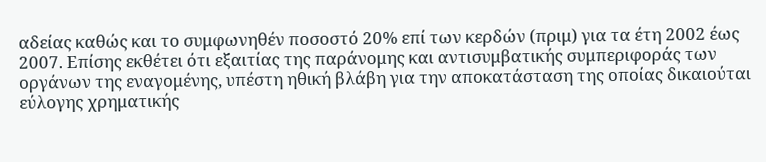αδείας καθώς και το συμφωνηθέν ποσοστό 20% επί των κερδών (πριμ) για τα έτη 2002 έως 2007. Επίσης εκθέτει ότι εξαιτίας της παράνομης και αντισυμβατικής συμπεριφοράς των οργάνων της εναγομένης, υπέστη ηθική βλάβη για την αποκατάσταση της οποίας δικαιούται εύλογης χρηματικής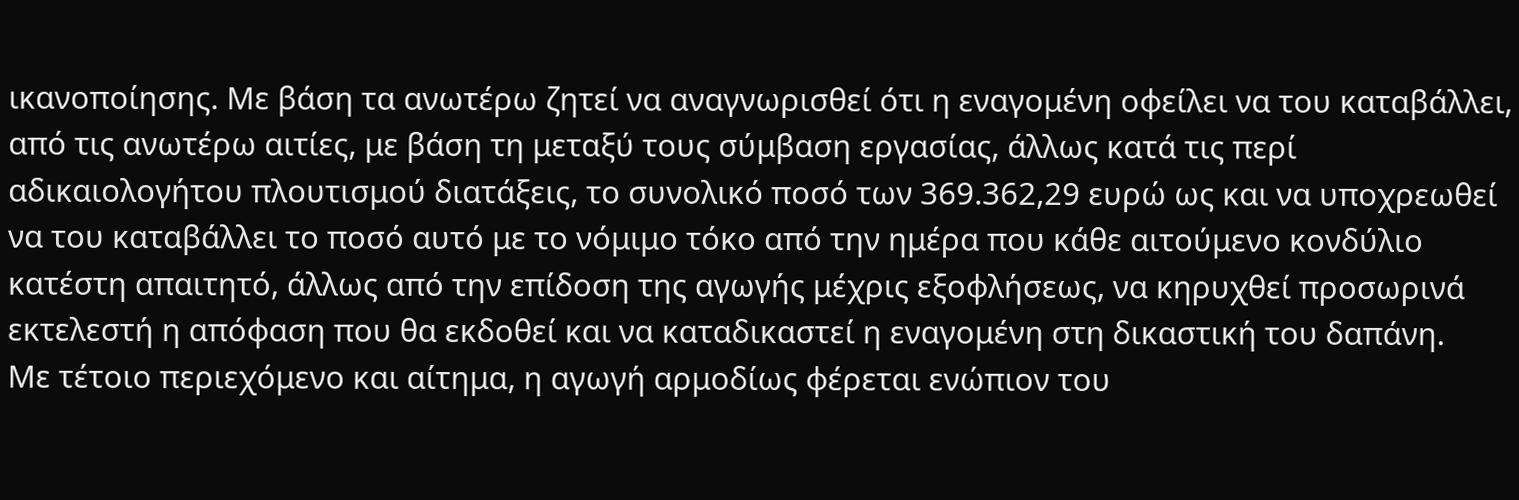ικανοποίησης. Με βάση τα ανωτέρω ζητεί να αναγνωρισθεί ότι η εναγομένη οφείλει να του καταβάλλει, από τις ανωτέρω αιτίες, με βάση τη μεταξύ τους σύμβαση εργασίας, άλλως κατά τις περί αδικαιολογήτου πλουτισμού διατάξεις, το συνολικό ποσό των 369.362,29 ευρώ ως και να υποχρεωθεί να του καταβάλλει το ποσό αυτό με το νόμιμο τόκο από την ημέρα που κάθε αιτούμενο κονδύλιο κατέστη απαιτητό, άλλως από την επίδοση της αγωγής μέχρις εξοφλήσεως, να κηρυχθεί προσωρινά εκτελεστή η απόφαση που θα εκδοθεί και να καταδικαστεί η εναγομένη στη δικαστική του δαπάνη.
Με τέτοιο περιεχόμενο και αίτημα, η αγωγή αρμοδίως φέρεται ενώπιον του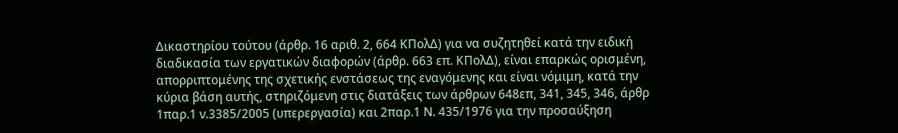Δικαστηρίου τούτου (άρθρ. 16 αριθ. 2, 664 ΚΠολΔ) για να συζητηθεί κατά την ειδική διαδικασία των εργατικών διαφορών (άρθρ. 663 επ. ΚΠολΔ), είναι επαρκώς ορισμένη, απορριπτομένης της σχετικής ενστάσεως της εναγόμενης και είναι νόμιμη, κατά την κύρια βάση αυτής, στηριζόμενη στις διατάξεις των άρθρων 648επ, 341, 345, 346, άρθρ 1παρ.1 ν.3385/2005 (υπερεργασία) και 2παρ.1 Ν. 435/1976 για την προσαύξηση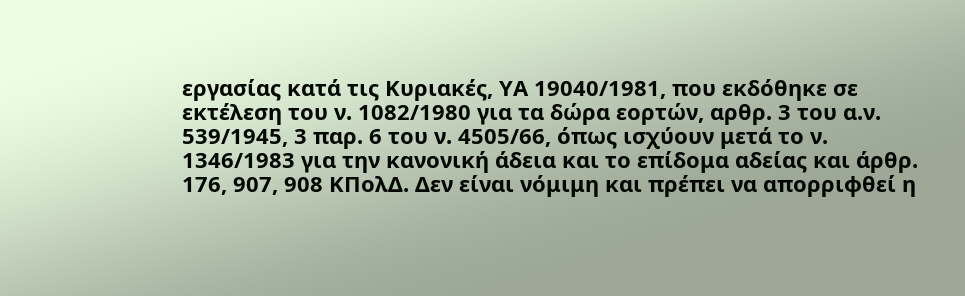εργασίας κατά τις Κυριακές, ΥΑ 19040/1981, που εκδόθηκε σε εκτέλεση του ν. 1082/1980 για τα δώρα εορτών, αρθρ. 3 του α.ν. 539/1945, 3 παρ. 6 του ν. 4505/66, όπως ισχύουν μετά το ν. 1346/1983 για την κανονική άδεια και το επίδομα αδείας και άρθρ. 176, 907, 908 ΚΠολΔ. Δεν είναι νόμιμη και πρέπει να απορριφθεί η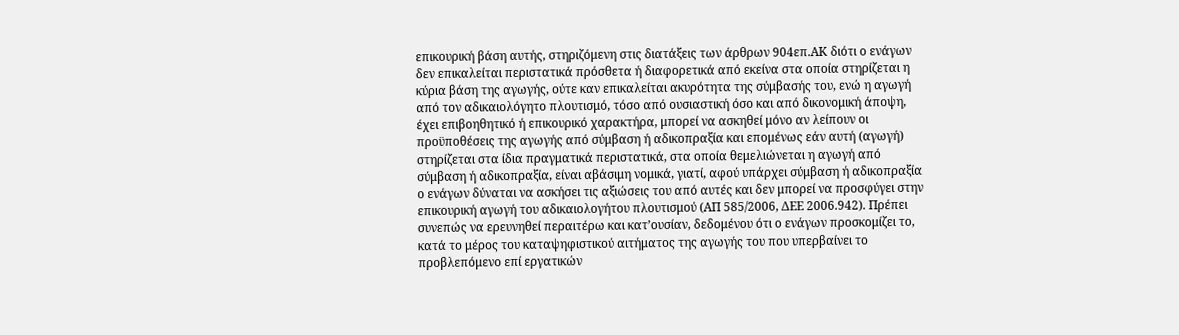επικουρική βάση αυτής, στηριζόμενη στις διατάξεις των άρθρων 904επ.ΑΚ διότι ο ενάγων δεν επικαλείται περιστατικά πρόσθετα ή διαφορετικά από εκείνα στα οποία στηρίζεται η κύρια βάση της αγωγής, ούτε καν επικαλείται ακυρότητα της σύμβασής του, ενώ η αγωγή από τον αδικαιολόγητο πλουτισμό, τόσο από ουσιαστική όσο και από δικονομική άποψη, έχει επιβοηθητικό ή επικουρικό χαρακτήρα, μπορεί να ασκηθεί μόνο αν λείπουν οι προϋποθέσεις της αγωγής από σύμβαση ή αδικοπραξία και επομένως εάν αυτή (αγωγή) στηρίζεται στα ίδια πραγματικά περιστατικά, στα οποία θεμελιώνεται η αγωγή από σύμβαση ή αδικοπραξία, είναι αβάσιμη νομικά, γιατί, αφού υπάρχει σύμβαση ή αδικοπραξία ο ενάγων δύναται να ασκήσει τις αξιώσεις του από αυτές και δεν μπορεί να προσφύγει στην επικουρική αγωγή του αδικαιολογήτου πλουτισμού (ΑΠ 585/2006, ΔΕΕ 2006.942). Πρέπει συνεπώς να ερευνηθεί περαιτέρω και κατ’ουσίαν, δεδομένου ότι ο ενάγων προσκομίζει το, κατά το μέρος του καταψηφιστικού αιτήματος της αγωγής του που υπερβαίνει το προβλεπόμενο επί εργατικών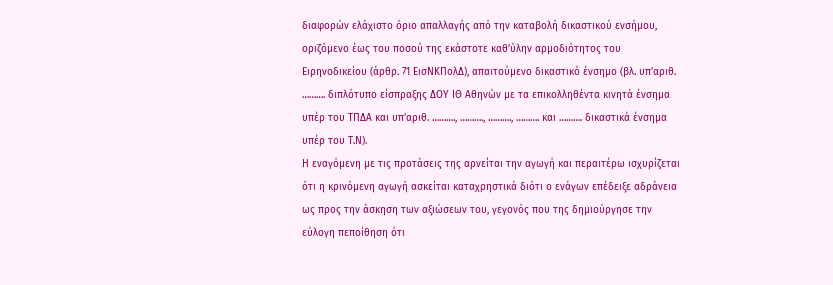διαφορών ελάχιστο όριο απαλλαγής από την καταβολή δικαστικού ενσήμου, οριζόμενο έως του ποσού της εκάστοτε καθ’ύλην αρμοδιότητος του Ειρηνοδικείου (άρθρ. 71 ΕισΝΚΠολΔ), απαιτούμενο δικαστικό ένσημο (βλ. υπ’αριθ. ………. διπλότυπο είσπραξης ΔΟΥ ΙΘ Αθηνών με τα επικολληθέντα κινητά ένσημα υπέρ του ΤΠΔΑ και υπ’αριθ. ………., ………., ………., ………. και ………. δικαστικά ένσημα υπέρ του Τ.Ν).
Η εναγόμενη με τις προτάσεις της αρνείται την αγωγή και περαιτέρω ισχυρίζεται ότι η κρινόμενη αγωγή ασκείται καταχρηστικά διότι ο ενάγων επέδειξε αδράνεια ως προς την άσκηση των αξιώσεων του, γεγονός που της δημιούργησε την εύλογη πεποίθηση ότι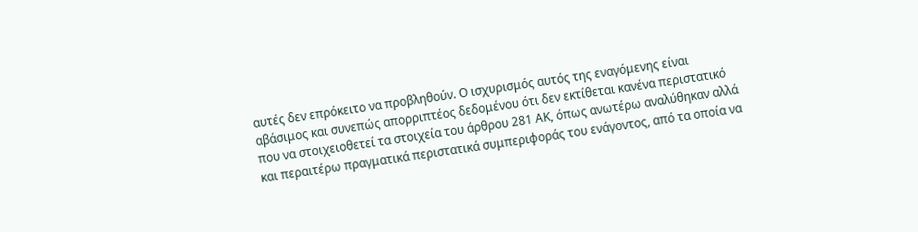αυτές δεν επρόκειτο να προβληθούν. Ο ισχυρισμός αυτός της εναγόμενης είναι αβάσιμος και συνεπώς απορριπτέος δεδομένου ότι δεν εκτίθεται κανένα περιστατικό που να στοιχειοθετεί τα στοιχεία του άρθρου 281 ΑΚ, όπως ανωτέρω αναλύθηκαν αλλά και περαιτέρω πραγματικά περιστατικά συμπεριφοράς του ενάγοντος, από τα οποία να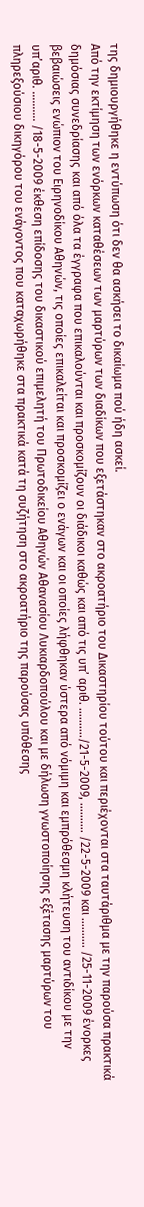της δημιουργήθηκε η εντύπωση ότι δεν θα ασκήσει το δικαίωμα πού ήδη ασκεί.
Από την εκτίμηση των ενόρκων καταθέσεων των μαρτύρων των διαδίκων που εξετάστηκαν στο ακροατήριο του Δικαστηρίου τούτου και περιέχονται στα ταυτάριθμα με την παρούσα πρακτικά δημόσιας συνεδρίασης και από όλα τα έγγραφα που επικαλούνται και προσκομίζουν οι διάδικοι καθώς και από τις υπ’ αριθ. ………./21-5-2009, ………. /22-5-2009 και ………. /25-11-2009 ένορκες βεβαιώσεις ενώπιον του Ειρηνοδίκου Αθηνών, τις οποίες επικαλείται και προσκομίζει ο ενάγων και οι οποίες λήφθηκαν ύστερα από νόμιμη και εμπρόθεσμη κλήτευση του αντιδίκου με την υπ’αριθ. ………. /18-5-2009 έκθεση επίδοσης του δικαστικού επιμελητή του Πρωτοδικείου Αθηνών Αθανασίου Λυκιαρδοπούλου και με δήλωση γνωστοποίησης εξέτασης μαρτύρων του πληρεξούσιου δικηγόρου του ενάγοντος που καταχωρήθηκε στα πρακτικά κατά τη συζήτηση στο ακροατήριο της παρούσας υπόθεσης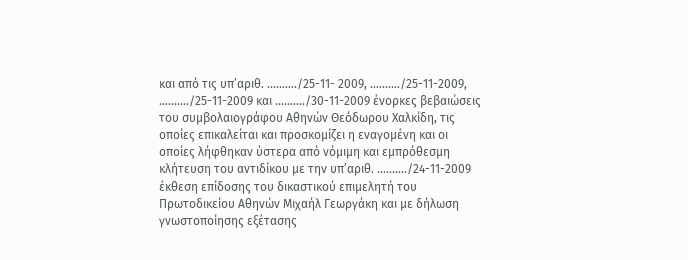και από τις υπ’αριθ. ………./25-11- 2009, ………./25-11-2009, ………./25-11-2009 και ………./30-11-2009 ένορκες βεβαιώσεις του συμβολαιογράφου Αθηνών Θεόδωρου Χαλκίδη, τις οποίες επικαλείται και προσκομίζει η εναγομένη και οι οποίες λήφθηκαν ύστερα από νόμιμη και εμπρόθεσμη κλήτευση του αντιδίκου με την υπ’αριθ. ………./24-11-2009 έκθεση επίδοσης του δικαστικού επιμελητή του Πρωτοδικείου Αθηνών Μιχαήλ Γεωργάκη και με δήλωση γνωστοποίησης εξέτασης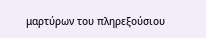μαρτύρων του πληρεξούσιου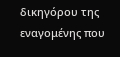δικηγόρου της εναγομένης που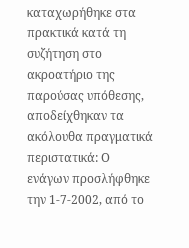καταχωρήθηκε στα πρακτικά κατά τη συζήτηση στο ακροατήριο της παρούσας υπόθεσης, αποδείχθηκαν τα ακόλουθα πραγματικά περιστατικά: Ο ενάγων προσλήφθηκε την 1-7-2002, από το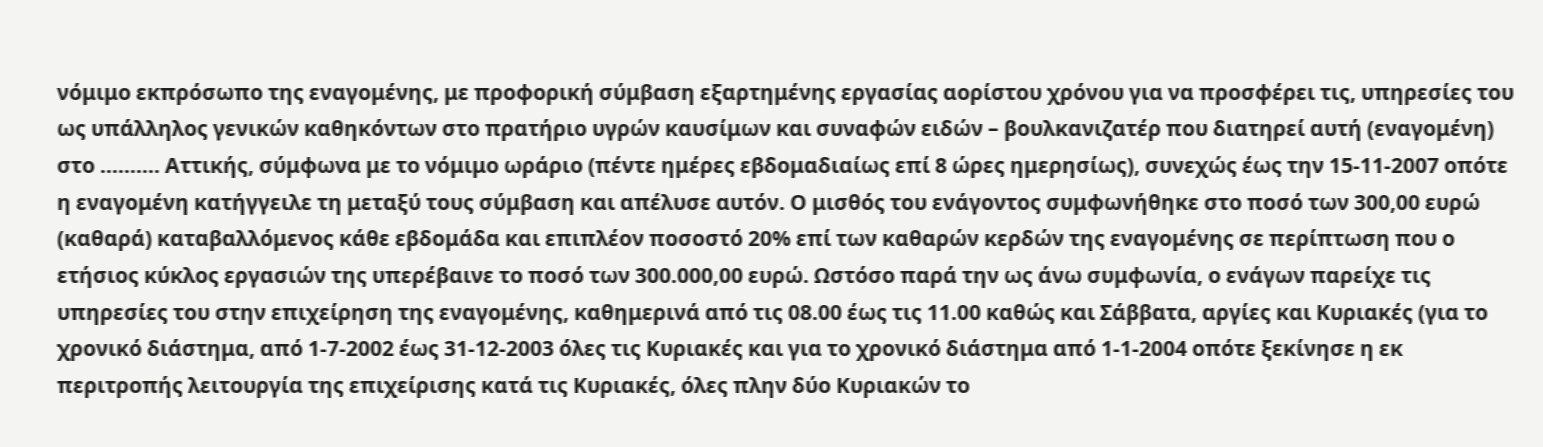νόμιμο εκπρόσωπο της εναγομένης, με προφορική σύμβαση εξαρτημένης εργασίας αορίστου χρόνου για να προσφέρει τις, υπηρεσίες του ως υπάλληλος γενικών καθηκόντων στο πρατήριο υγρών καυσίμων και συναφών ειδών – βουλκανιζατέρ που διατηρεί αυτή (εναγομένη) στο ………. Αττικής, σύμφωνα με το νόμιμο ωράριο (πέντε ημέρες εβδομαδιαίως επί 8 ώρες ημερησίως), συνεχώς έως την 15-11-2007 οπότε η εναγομένη κατήγγειλε τη μεταξύ τους σύμβαση και απέλυσε αυτόν. Ο μισθός του ενάγοντος συμφωνήθηκε στο ποσό των 300,00 ευρώ (καθαρά) καταβαλλόμενος κάθε εβδομάδα και επιπλέον ποσοστό 20% επί των καθαρών κερδών της εναγομένης σε περίπτωση που ο ετήσιος κύκλος εργασιών της υπερέβαινε το ποσό των 300.000,00 ευρώ. Ωστόσο παρά την ως άνω συμφωνία, ο ενάγων παρείχε τις υπηρεσίες του στην επιχείρηση της εναγομένης, καθημερινά από τις 08.00 έως τις 11.00 καθώς και Σάββατα, αργίες και Κυριακές (για το χρονικό διάστημα, από 1-7-2002 έως 31-12-2003 όλες τις Κυριακές και για το χρονικό διάστημα από 1-1-2004 οπότε ξεκίνησε η εκ περιτροπής λειτουργία της επιχείρισης κατά τις Κυριακές, όλες πλην δύο Κυριακών το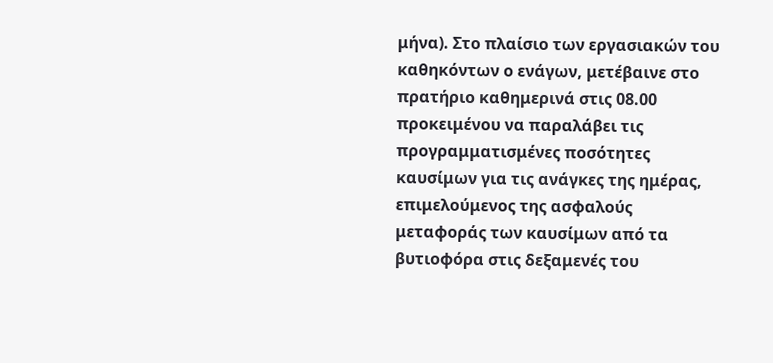μήνα). Στο πλαίσιο των εργασιακών του καθηκόντων ο ενάγων, μετέβαινε στο πρατήριο καθημερινά στις 08.00 προκειμένου να παραλάβει τις προγραμματισμένες ποσότητες καυσίμων για τις ανάγκες της ημέρας, επιμελούμενος της ασφαλούς μεταφοράς των καυσίμων από τα βυτιοφόρα στις δεξαμενές του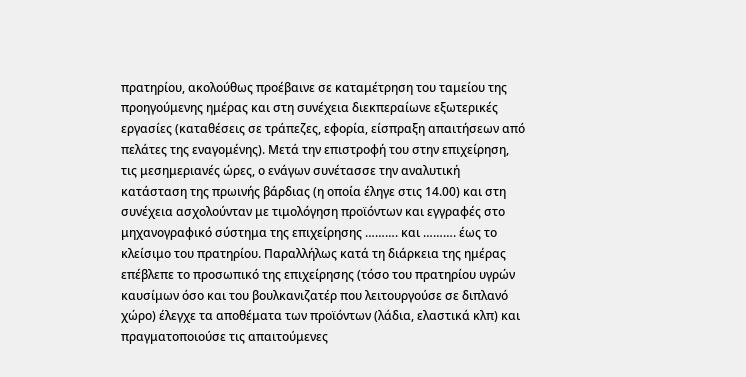πρατηρίου, ακολούθως προέβαινε σε καταμέτρηση του ταμείου της προηγούμενης ημέρας και στη συνέχεια διεκπεραίωνε εξωτερικές εργασίες (καταθέσεις σε τράπεζες, εφορία, είσπραξη απαιτήσεων από πελάτες της εναγομένης). Μετά την επιστροφή του στην επιχείρηση, τις μεσημεριανές ώρες, ο ενάγων συνέτασσε την αναλυτική κατάσταση της πρωινής βάρδιας (η οποία έληγε στις 14.00) και στη συνέχεια ασχολούνταν με τιμολόγηση προϊόντων και εγγραφές στο μηχανογραφικό σύστημα της επιχείρησης ………. και ………. έως το κλείσιμο του πρατηρίου. Παραλλήλως κατά τη διάρκεια της ημέρας επέβλεπε το προσωπικό της επιχείρησης (τόσο του πρατηρίου υγρών καυσίμων όσο και του βουλκανιζατέρ που λειτουργούσε σε διπλανό χώρο) έλεγχε τα αποθέματα των προϊόντων (λάδια, ελαστικά κλπ) και πραγματοποιούσε τις απαιτούμενες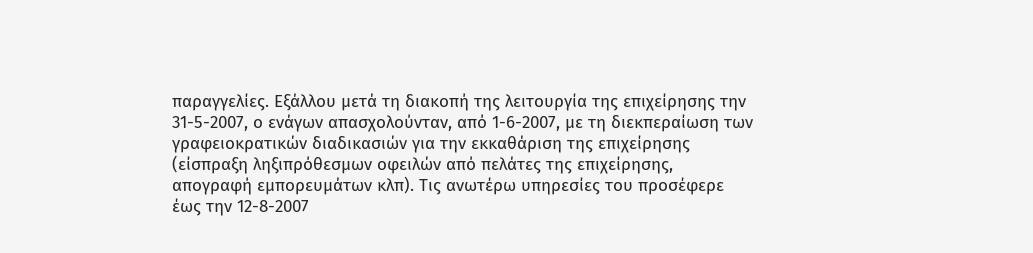παραγγελίες. Εξάλλου μετά τη διακοπή της λειτουργία της επιχείρησης την 31-5-2007, ο ενάγων απασχολούνταν, από 1-6-2007, με τη διεκπεραίωση των γραφειοκρατικών διαδικασιών για την εκκαθάριση της επιχείρησης (είσπραξη ληξιπρόθεσμων οφειλών από πελάτες της επιχείρησης, απογραφή εμπορευμάτων κλπ). Τις ανωτέρω υπηρεσίες του προσέφερε έως την 12-8-2007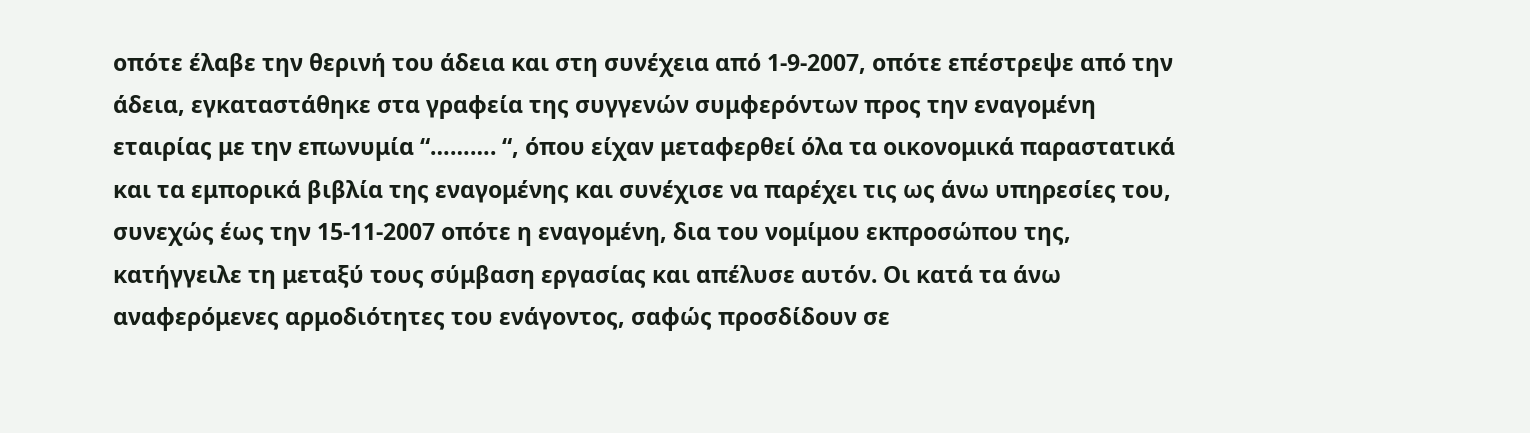οπότε έλαβε την θερινή του άδεια και στη συνέχεια από 1-9-2007, οπότε επέστρεψε από την άδεια, εγκαταστάθηκε στα γραφεία της συγγενών συμφερόντων προς την εναγομένη εταιρίας με την επωνυμία “………. “, όπου είχαν μεταφερθεί όλα τα οικονομικά παραστατικά και τα εμπορικά βιβλία της εναγομένης και συνέχισε να παρέχει τις ως άνω υπηρεσίες του, συνεχώς έως την 15-11-2007 οπότε η εναγομένη, δια του νομίμου εκπροσώπου της, κατήγγειλε τη μεταξύ τους σύμβαση εργασίας και απέλυσε αυτόν. Οι κατά τα άνω αναφερόμενες αρμοδιότητες του ενάγοντος, σαφώς προσδίδουν σε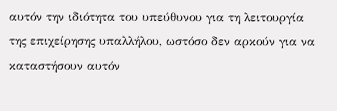αυτόν την ιδιότητα του υπεύθυνου για τη λειτουργία της επιχείρησης υπαλλήλου, ωστόσο δεν αρκούν για να καταστήσουν αυτόν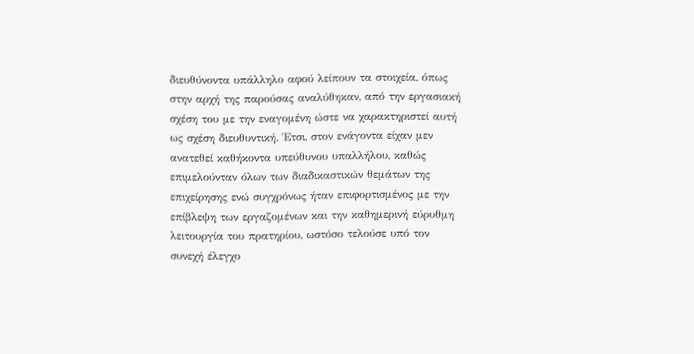διευθύνοντα υπάλληλο αφού λείπουν τα στοιχεία, όπως στην αρχή της παρούσας αναλύθηκαν, από την εργασιακή σχέση του με την εναγομένη ώστε να χαρακτηριστεί αυτή ως σχέση διευθυντική. Έτσι, στον ενάγοντα είχαν μεν ανατεθεί καθήκοντα υπεύθυνου υπαλλήλου, καθώς επιμελούνταν όλων των διαδικαστικών θεμάτων της επιχείρησης ενώ συγχρόνως ήταν επιφορτισμένος με την επίβλεψη των εργαζομένων και την καθημερινή εύρυθμη λειτουργία του πρατηρίου, ωστόσο τελούσε υπό τον συνεχή έλεγχο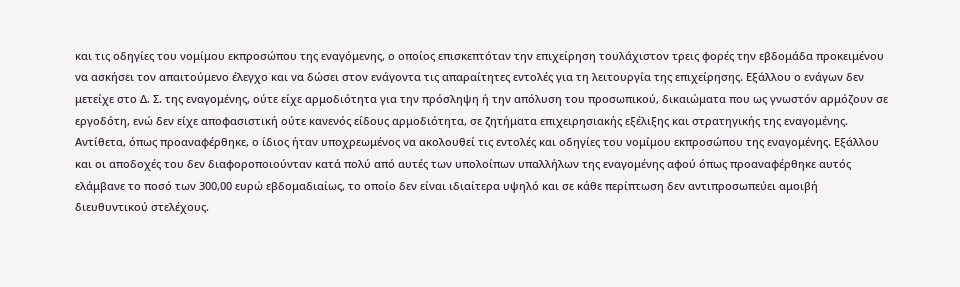και τις οδηγίες του νομίμου εκπροσώπου της εναγόμενης, ο οποίος επισκεπτόταν την επιχείρηση τουλάχιστον τρεις φορές την εβδομάδα προκειμένου να ασκήσει τον απαιτούμενο έλεγχο και να δώσει στον ενάγοντα τις απαραίτητες εντολές για τη λειτουργία της επιχείρησης. Εξάλλου ο ενάγων δεν μετείχε στο Δ. Σ. της εναγομένης, ούτε είχε αρμοδιότητα για την πρόσληψη ή την απόλυση του προσωπικού, δικαιώματα που ως γνωστόν αρμόζουν σε εργοδότη, ενώ δεν είχε αποφασιστική ούτε κανενός είδους αρμοδιότητα, σε ζητήματα επιχειρησιακής εξέλιξης και στρατηγικής της εναγομένης. Αντίθετα, όπως προαναφέρθηκε, ο ίδιος ήταν υποχρεωμένος να ακολουθεί τις εντολές και οδηγίες του νομίμου εκπροσώπου της εναγομένης. Εξάλλου και οι αποδοχές του δεν διαφοροποιούνταν κατά πολύ από αυτές των υπολοίπων υπαλλήλων της εναγομένης αφού όπως προαναφέρθηκε αυτός ελάμβανε το ποσό των 300,00 ευρώ εβδομαδιαίως, το οποίο δεν είναι ιδιαίτερα υψηλό και σε κάθε περίπτωση δεν αντιπροσωπεύει αμοιβή διευθυντικού στελέχους.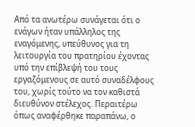Από τα ανωτέρω συνάγεται ότι ο ενάγων ήταν υπάλληλος της εναγόμενης, υπεύθυνος για τη λειτουργία του πρατηρίου έχοντας υπό την επίβλεψή του τους εργαζόμενους σε αυτό συναδέλφους του, χωρίς τούτο να τον καθιστά διευθύνον στέλεχος. Περαιτέρω όπως αναφέρθηκε παραπάνω, ο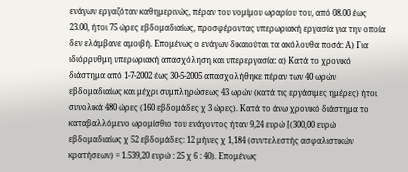ενάγων εργαζόταν καθημερινώς, πέραν του νομίμου ωραρίου του, από 08.00 έως 23.00, ήτοι 75 ώρες εβδομαδιαίως, προσφέροντας υπερωριακή εργασία για την οποία δεν ελάμβανε αμοιβή. Επομένως ο ενάγων δικαιούται τα ακόλουθα ποσά: Α) Για ιδιόρρυθμη υπερωριακή απασχόληση και υπερεργασία: α) Κατά το χρονικό διάστημα από 1-7-2002 έως 30-5-2005 απασχολήθηκε πέραν των 40 ωρών εβδομαδιαίως και μέχρι συμπληρώσεως 43 ωρών (κατά τις εργάσιμες ημέρες) ήτοι συνολικά 480 ώρες (160 εβδομάδες χ 3 ώρες). Κατά το άνω χρονικό διάστημα το καταβαλλόμενο ωρομίσθιο του ενάγοντος ήταν 9,24 ευρώ [(300,00 ευρώ εβδομαδιαίως χ 52 εβδομάδες: 12 μήνες χ 1,184 (συντελεστής ασφαλιστικών κρατήσεων) = 1.539,20 ευρώ : 25 χ 6 : 40). Επομένως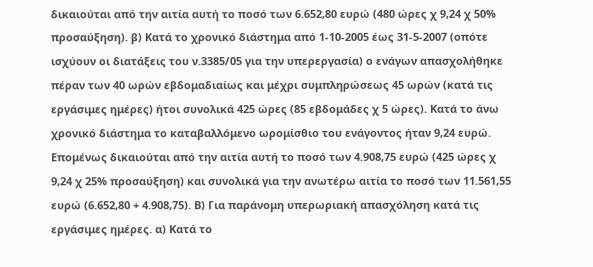δικαιούται από την αιτία αυτή το ποσό των 6.652,80 ευρώ (480 ώρες χ 9,24 χ 50% προσαύξηση). β) Κατά το χρονικό διάστημα από 1-10-2005 έως 31-5-2007 (οπότε ισχύουν οι διατάξεις του ν.3385/05 για την υπερεργασία) ο ενάγων απασχολήθηκε πέραν των 40 ωρών εβδομαδιαίως και μέχρι συμπληρώσεως 45 ωρών (κατά τις εργάσιμες ημέρες) ήτοι συνολικά 425 ώρες (85 εβδομάδες χ 5 ώρες). Κατά το άνω χρονικό διάστημα το καταβαλλόμενο ωρομίσθιο του ενάγοντος ήταν 9,24 ευρώ. Επομένως δικαιούται από την αιτία αυτή το ποσό των 4.908,75 ευρώ (425 ώρες χ 9,24 χ 25% προσαύξηση) και συνολικά για την ανωτέρω αιτία το ποσό των 11.561,55 ευρώ (6.652,80 + 4.908,75). Β) Για παράνομη υπερωριακή απασχόληση κατά τις εργάσιμες ημέρες. α) Κατά το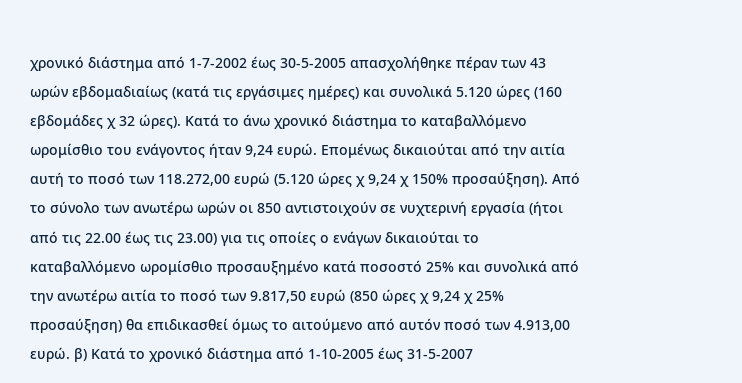χρονικό διάστημα από 1-7-2002 έως 30-5-2005 απασχολήθηκε πέραν των 43 ωρών εβδομαδιαίως (κατά τις εργάσιμες ημέρες) και συνολικά 5.120 ώρες (160 εβδομάδες χ 32 ώρες). Κατά το άνω χρονικό διάστημα το καταβαλλόμενο ωρομίσθιο του ενάγοντος ήταν 9,24 ευρώ. Επομένως δικαιούται από την αιτία αυτή το ποσό των 118.272,00 ευρώ (5.120 ώρες χ 9,24 χ 150% προσαύξηση). Από το σύνολο των ανωτέρω ωρών οι 850 αντιστοιχούν σε νυχτερινή εργασία (ήτοι από τις 22.00 έως τις 23.00) για τις οποίες ο ενάγων δικαιούται το καταβαλλόμενο ωρομίσθιο προσαυξημένο κατά ποσοστό 25% και συνολικά από την ανωτέρω αιτία το ποσό των 9.817,50 ευρώ (850 ώρες χ 9,24 χ 25% προσαύξηση) θα επιδικασθεί όμως το αιτούμενο από αυτόν ποσό των 4.913,00 ευρώ. β) Κατά το χρονικό διάστημα από 1-10-2005 έως 31-5-2007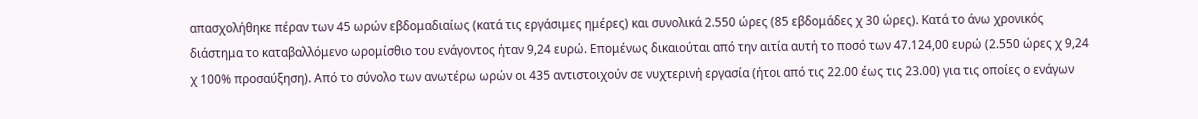απασχολήθηκε πέραν των 45 ωρών εβδομαδιαίως (κατά τις εργάσιμες ημέρες) και συνολικά 2.550 ώρες (85 εβδομάδες χ 30 ώρες). Κατά το άνω χρονικός διάστημα το καταβαλλόμενο ωρομίσθιο του ενάγοντος ήταν 9,24 ευρώ. Επομένως δικαιούται από την αιτία αυτή το ποσό των 47.124,00 ευρώ (2.550 ώρες χ 9,24 χ 100% προσαύξηση). Από το σύνολο των ανωτέρω ωρών οι 435 αντιστοιχούν σε νυχτερινή εργασία (ήτοι από τις 22.00 έως τις 23.00) για τις οποίες ο ενάγων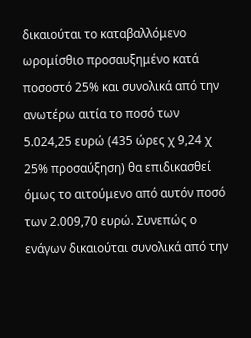δικαιούται το καταβαλλόμενο ωρομίσθιο προσαυξημένο κατά ποσοστό 25% και συνολικά από την ανωτέρω αιτία το ποσό των 5.024,25 ευρώ (435 ώρες χ 9,24 χ 25% προσαύξηση) θα επιδικασθεί όμως το αιτούμενο από αυτόν ποσό των 2.009,70 ευρώ. Συνεπώς ο ενάγων δικαιούται συνολικά από την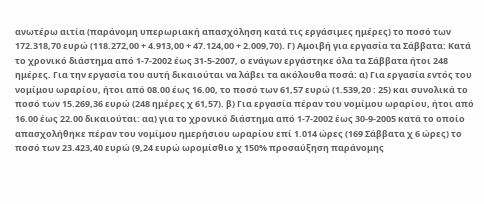ανωτέρω αιτία (παράνομη υπερωριακή απασχόληση κατά τις εργάσιμες ημέρες) το ποσό των 172.318,70 ευρώ (118.272,00 + 4.913,00 + 47.124,00 + 2.009,70). Γ) Αμοιβή για εργασία τα Σάββατα: Κατά το χρονικό διάστημα από 1-7-2002 έως 31-5-2007, ο ενάγων εργάστηκε όλα τα Σάββατα ήτοι 248 ημέρες. Για την εργασία του αυτή δικαιούται να λάβει τα ακόλουθα ποσά: α) Για εργασία εντός του νομίμου ωραρίου, ήτοι από 08.00 έως 16.00, το ποσό των 61,57 ευρώ (1.539,20 : 25) και συνολικά το ποσό των 15.269,36 ευρώ (248 ημέρες χ 61,57). β) Για εργασία πέραν του νομίμου ωραρίου, ήτοι από 16.00 έως 22.00 δικαιούται: αα) για το χρονικό διάστημα από 1-7-2002 έως 30-9-2005 κατά το οποίο απασχολήθηκε πέραν του νομίμου ημερήσιου ωραρίου επί 1.014 ώρες (169 Σάββατα χ 6 ώρες) το ποσό των 23.423,40 ευρώ (9,24 ευρώ ωρομίσθιο χ 150% προσαύξηση παράνομης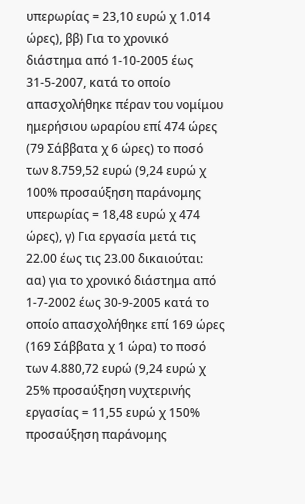υπερωρίας = 23,10 ευρώ χ 1.014 ώρες), ββ) Για το χρονικό διάστημα από 1-10-2005 έως 31-5-2007, κατά το οποίο απασχολήθηκε πέραν του νομίμου ημερήσιου ωραρίου επί 474 ώρες (79 Σάββατα χ 6 ώρες) το ποσό των 8.759,52 ευρώ (9,24 ευρώ χ 100% προσαύξηση παράνομης υπερωρίας = 18,48 ευρώ χ 474 ώρες), γ) Για εργασία μετά τις 22.00 έως τις 23.00 δικαιούται: αα) για το χρονικό διάστημα από 1-7-2002 έως 30-9-2005 κατά το οποίο απασχολήθηκε επί 169 ώρες (169 Σάββατα χ 1 ώρα) το ποσό των 4.880,72 ευρώ (9,24 ευρώ χ 25% προσαύξηση νυχτερινής εργασίας = 11,55 ευρώ χ 150% προσαύξηση παράνομης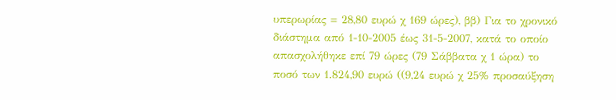υπερωρίας = 28,80 ευρώ χ 169 ώρες), ββ) Για το χρονικό διάστημα από 1-10-2005 έως 31-5-2007, κατά το οποίο απασχολήθηκε επί 79 ώρες (79 Σάββατα χ 1 ώρα) το ποσό των 1.824,90 ευρώ ((9,24 ευρώ χ 25% προσαύξηση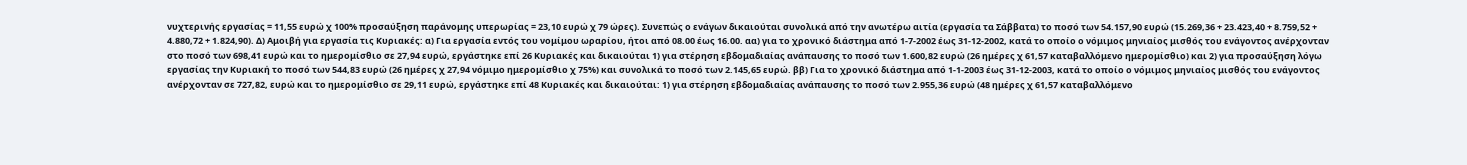νυχτερινής εργασίας = 11,55 ευρώ χ 100% προσαύξηση παράνομης υπερωρίας = 23,10 ευρώ χ 79 ώρες). Συνεπώς ο ενάγων δικαιούται συνολικά από την ανωτέρω αιτία (εργασία τα Σάββατα) το ποσό των 54.157,90 ευρώ (15.269,36 + 23.423,40 + 8.759,52 + 4.880,72 + 1.824,90). Δ) Αμοιβή για εργασία τις Κυριακές: α) Για εργασία εντός του νομίμου ωραρίου, ήτοι από 08.00 έως 16.00. αα) για το χρονικό διάστημα από 1-7-2002 έως 31-12-2002, κατά το οποίο ο νόμιμος μηνιαίος μισθός του ενάγοντος ανέρχονταν στο ποσό των 698,41 ευρώ και το ημερομίσθιο σε 27,94 ευρώ, εργάστηκε επί 26 Κυριακές και δικαιούται 1) για στέρηση εβδομαδιαίας ανάπαυσης το ποσό των 1.600,82 ευρώ (26 ημέρες χ 61,57 καταβαλλόμενο ημερομίσθιο) και 2) για προσαύξηση λόγω εργασίας την Κυριακή το ποσό των 544,83 ευρώ (26 ημέρες χ 27,94 νόμιμο ημερομίσθιο χ 75%) και συνολικά το ποσό των 2.145,65 ευρώ. ββ) Για το χρονικό διάστημα από 1-1-2003 έως 31-12-2003, κατά το οποίο ο νόμιμος μηνιαίος μισθός του ενάγοντος ανέρχονταν σε 727,82, ευρώ και το ημερομίσθιο σε 29,11 ευρώ, εργάστηκε επί 48 Κυριακές και δικαιούται: 1) για στέρηση εβδομαδιαίας ανάπαυσης το ποσό των 2.955,36 ευρώ (48 ημέρες χ 61,57 καταβαλλόμενο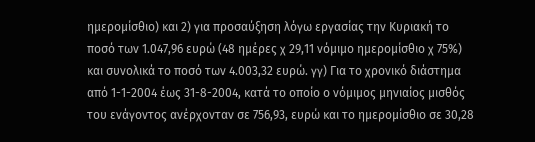ημερομίσθιο) και 2) για προσαύξηση λόγω εργασίας την Κυριακή το ποσό των 1.047,96 ευρώ (48 ημέρες χ 29,11 νόμιμο ημερομίσθιο χ 75%) και συνολικά το ποσό των 4.003,32 ευρώ. γγ) Για το χρονικό διάστημα από 1-1-2004 έως 31-8-2004, κατά το οποίο ο νόμιμος μηνιαίος μισθός του ενάγοντος ανέρχονταν σε 756,93, ευρώ και το ημερομίσθιο σε 30,28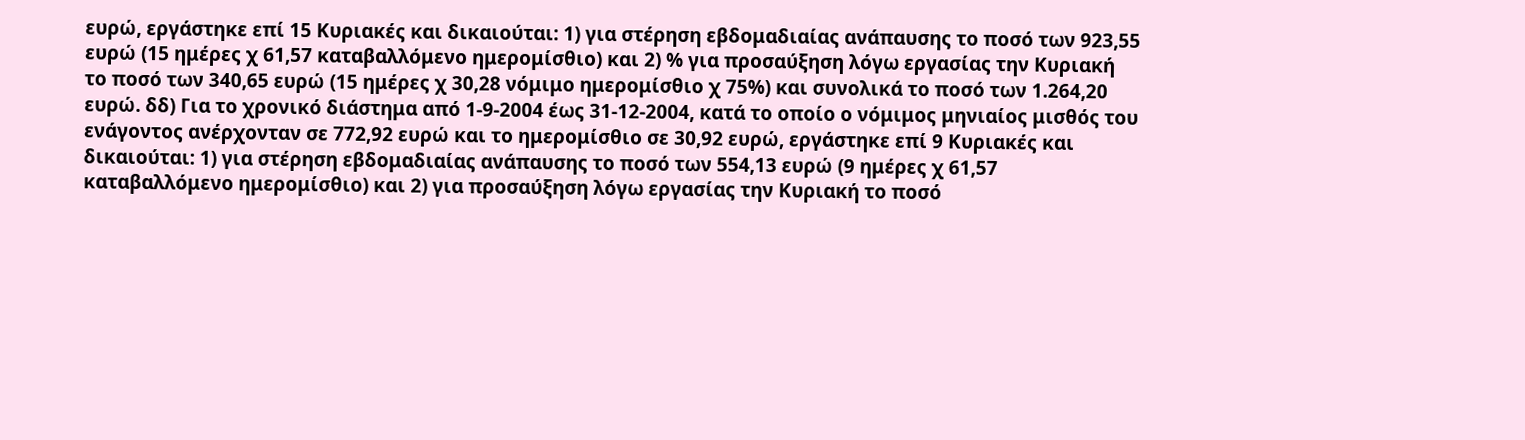ευρώ, εργάστηκε επί 15 Κυριακές και δικαιούται: 1) για στέρηση εβδομαδιαίας ανάπαυσης το ποσό των 923,55 ευρώ (15 ημέρες χ 61,57 καταβαλλόμενο ημερομίσθιο) και 2) % για προσαύξηση λόγω εργασίας την Κυριακή το ποσό των 340,65 ευρώ (15 ημέρες χ 30,28 νόμιμο ημερομίσθιο χ 75%) και συνολικά το ποσό των 1.264,20 ευρώ. δδ) Για το χρονικό διάστημα από 1-9-2004 έως 31-12-2004, κατά το οποίο ο νόμιμος μηνιαίος μισθός του ενάγοντος ανέρχονταν σε 772,92 ευρώ και το ημερομίσθιο σε 30,92 ευρώ, εργάστηκε επί 9 Κυριακές και δικαιούται: 1) για στέρηση εβδομαδιαίας ανάπαυσης το ποσό των 554,13 ευρώ (9 ημέρες χ 61,57 καταβαλλόμενο ημερομίσθιο) και 2) για προσαύξηση λόγω εργασίας την Κυριακή το ποσό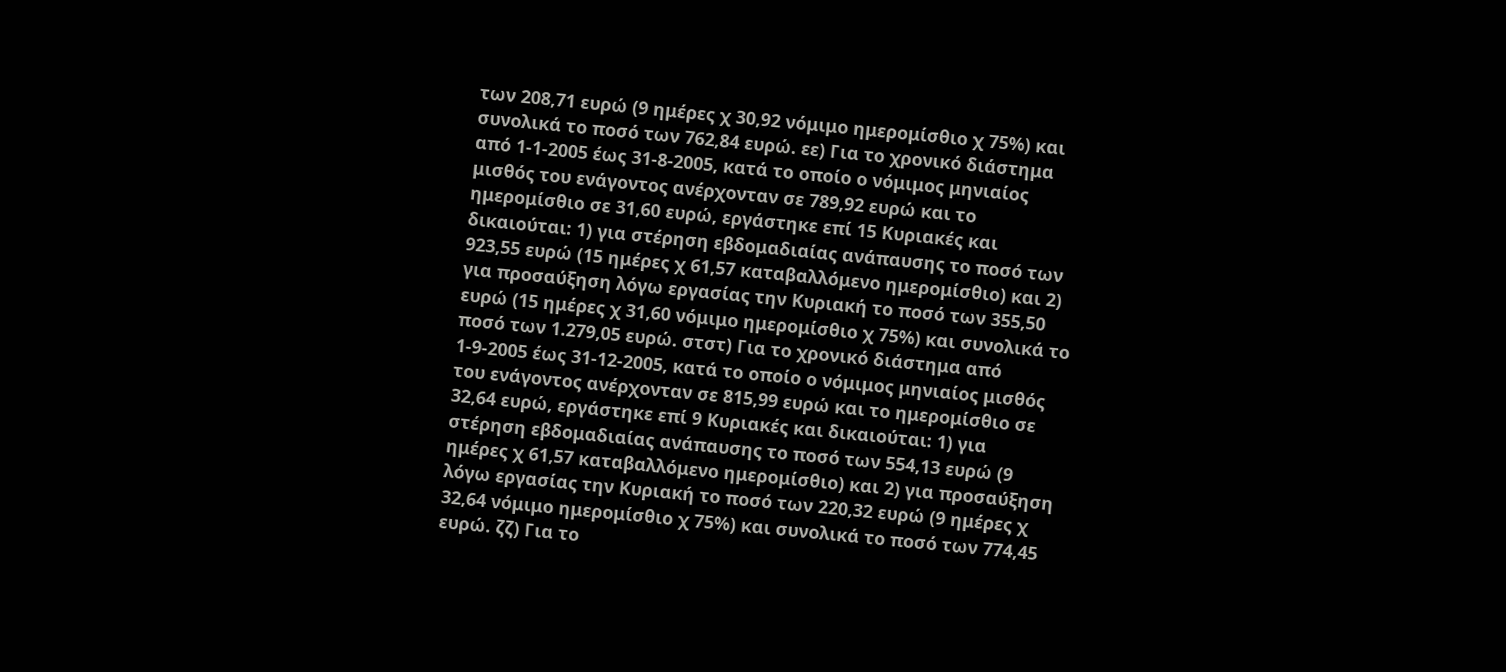των 208,71 ευρώ (9 ημέρες χ 30,92 νόμιμο ημερομίσθιο χ 75%) και συνολικά το ποσό των 762,84 ευρώ. εε) Για το χρονικό διάστημα από 1-1-2005 έως 31-8-2005, κατά το οποίο ο νόμιμος μηνιαίος μισθός του ενάγοντος ανέρχονταν σε 789,92 ευρώ και το ημερομίσθιο σε 31,60 ευρώ, εργάστηκε επί 15 Κυριακές και δικαιούται: 1) για στέρηση εβδομαδιαίας ανάπαυσης το ποσό των 923,55 ευρώ (15 ημέρες χ 61,57 καταβαλλόμενο ημερομίσθιο) και 2) για προσαύξηση λόγω εργασίας την Κυριακή το ποσό των 355,50 ευρώ (15 ημέρες χ 31,60 νόμιμο ημερομίσθιο χ 75%) και συνολικά το ποσό των 1.279,05 ευρώ. στστ) Για το χρονικό διάστημα από 1-9-2005 έως 31-12-2005, κατά το οποίο ο νόμιμος μηνιαίος μισθός του ενάγοντος ανέρχονταν σε 815,99 ευρώ και το ημερομίσθιο σε 32,64 ευρώ, εργάστηκε επί 9 Κυριακές και δικαιούται: 1) για στέρηση εβδομαδιαίας ανάπαυσης το ποσό των 554,13 ευρώ (9 ημέρες χ 61,57 καταβαλλόμενο ημερομίσθιο) και 2) για προσαύξηση λόγω εργασίας την Κυριακή το ποσό των 220,32 ευρώ (9 ημέρες χ 32,64 νόμιμο ημερομίσθιο χ 75%) και συνολικά το ποσό των 774,45 ευρώ. ζζ) Για το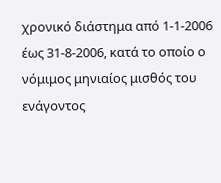χρονικό διάστημα από 1-1-2006 έως 31-8-2006, κατά το οποίο ο νόμιμος μηνιαίος μισθός του ενάγοντος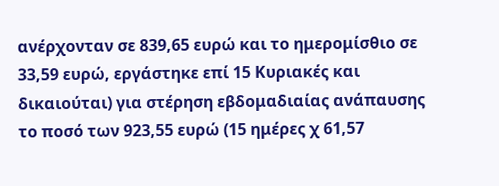ανέρχονταν σε 839,65 ευρώ και το ημερομίσθιο σε 33,59 ευρώ, εργάστηκε επί 15 Κυριακές και δικαιούται) για στέρηση εβδομαδιαίας ανάπαυσης το ποσό των 923,55 ευρώ (15 ημέρες χ 61,57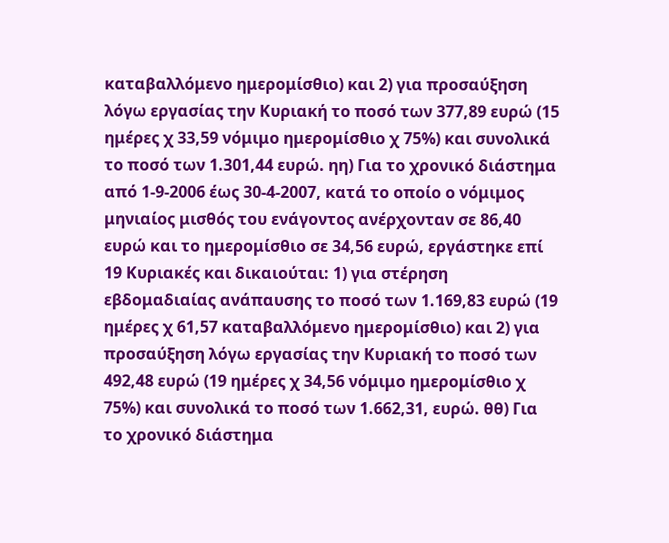καταβαλλόμενο ημερομίσθιο) και 2) για προσαύξηση λόγω εργασίας την Κυριακή το ποσό των 377,89 ευρώ (15 ημέρες χ 33,59 νόμιμο ημερομίσθιο χ 75%) και συνολικά το ποσό των 1.301,44 ευρώ. ηη) Για το χρονικό διάστημα από 1-9-2006 έως 30-4-2007, κατά το οποίο ο νόμιμος μηνιαίος μισθός του ενάγοντος ανέρχονταν σε 86,40 ευρώ και το ημερομίσθιο σε 34,56 ευρώ, εργάστηκε επί 19 Κυριακές και δικαιούται: 1) για στέρηση εβδομαδιαίας ανάπαυσης το ποσό των 1.169,83 ευρώ (19 ημέρες χ 61,57 καταβαλλόμενο ημερομίσθιο) και 2) για προσαύξηση λόγω εργασίας την Κυριακή το ποσό των 492,48 ευρώ (19 ημέρες χ 34,56 νόμιμο ημερομίσθιο χ 75%) και συνολικά το ποσό των 1.662,31, ευρώ. θθ) Για το χρονικό διάστημα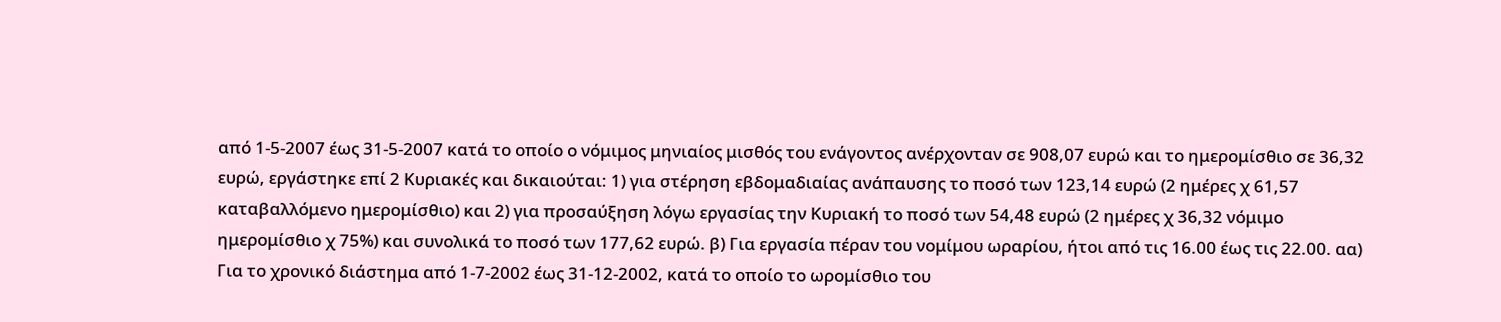από 1-5-2007 έως 31-5-2007 κατά το οποίο ο νόμιμος μηνιαίος μισθός του ενάγοντος ανέρχονταν σε 908,07 ευρώ και το ημερομίσθιο σε 36,32 ευρώ, εργάστηκε επί 2 Κυριακές και δικαιούται: 1) για στέρηση εβδομαδιαίας ανάπαυσης το ποσό των 123,14 ευρώ (2 ημέρες χ 61,57 καταβαλλόμενο ημερομίσθιο) και 2) για προσαύξηση λόγω εργασίας την Κυριακή το ποσό των 54,48 ευρώ (2 ημέρες χ 36,32 νόμιμο ημερομίσθιο χ 75%) και συνολικά το ποσό των 177,62 ευρώ. β) Για εργασία πέραν του νομίμου ωραρίου, ήτοι από τις 16.00 έως τις 22.00. αα) Για το χρονικό διάστημα από 1-7-2002 έως 31-12-2002, κατά το οποίο το ωρομίσθιο του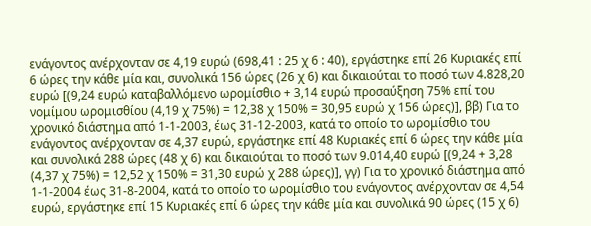ενάγοντος ανέρχονταν σε 4,19 ευρώ (698,41 : 25 χ 6 : 40), εργάστηκε επί 26 Κυριακές επί 6 ώρες την κάθε μία και, συνολικά 156 ώρες (26 χ 6) και δικαιούται το ποσό των 4.828,20 ευρώ [(9,24 ευρώ καταβαλλόμενο ωρομίσθιο + 3,14 ευρώ προσαύξηση 75% επί του νομίμου ωρομισθίου (4,19 χ 75%) = 12,38 χ 150% = 30,95 ευρώ χ 156 ώρες)], ββ) Για το χρονικό διάστημα από 1-1-2003, έως 31-12-2003, κατά το οποίο το ωρομίσθιο του ενάγοντος ανέρχονταν σε 4,37 ευρώ, εργάστηκε επί 48 Κυριακές επί 6 ώρες την κάθε μία και συνολικά 288 ώρες (48 χ 6) και δικαιούται το ποσό των 9.014,40 ευρώ [(9,24 + 3,28 (4,37 χ 75%) = 12,52 χ 150% = 31,30 ευρώ χ 288 ώρες)], γγ) Για το χρονικό διάστημα από 1-1-2004 έως 31-8-2004, κατά το οποίο το ωρομίσθιο του ενάγοντος ανέρχονταν σε 4,54 ευρώ, εργάστηκε επί 15 Κυριακές επί 6 ώρες την κάθε μία και συνολικά 90 ώρες (15 χ 6)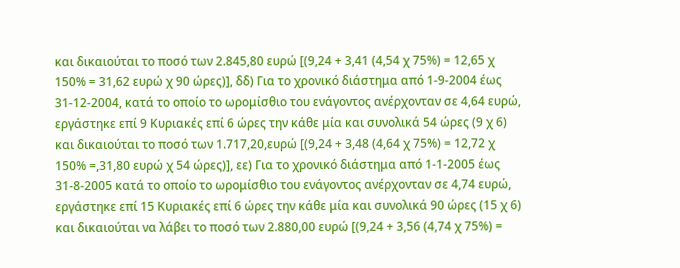και δικαιούται το ποσό των 2.845,80 ευρώ [(9,24 + 3,41 (4,54 χ 75%) = 12,65 χ 150% = 31,62 ευρώ χ 90 ώρες)], δδ) Για το χρονικό διάστημα από 1-9-2004 έως 31-12-2004, κατά το οποίο το ωρομίσθιο του ενάγοντος ανέρχονταν σε 4,64 ευρώ, εργάστηκε επί 9 Κυριακές επί 6 ώρες την κάθε μία και συνολικά 54 ώρες (9 χ 6) και δικαιούται το ποσό των 1.717,20,ευρώ [(9,24 + 3,48 (4,64 χ 75%) = 12,72 χ 150% =,31,80 ευρώ χ 54 ώρες)], εε) Για το χρονικό διάστημα από 1-1-2005 έως 31-8-2005 κατά το οποίο το ωρομίσθιο του ενάγοντος ανέρχονταν σε 4,74 ευρώ, εργάστηκε επί 15 Κυριακές επί 6 ώρες την κάθε μία και συνολικά 90 ώρες (15 χ 6) και δικαιούται να λάβει το ποσό των 2.880,00 ευρώ [(9,24 + 3,56 (4,74 χ 75%) =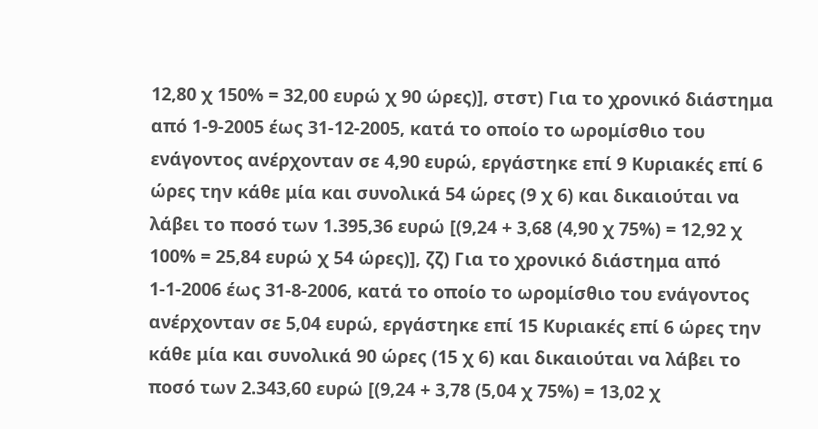12,80 χ 150% = 32,00 ευρώ χ 90 ώρες)], στστ) Για το χρονικό διάστημα από 1-9-2005 έως 31-12-2005, κατά το οποίο το ωρομίσθιο του ενάγοντος ανέρχονταν σε 4,90 ευρώ, εργάστηκε επί 9 Κυριακές επί 6 ώρες την κάθε μία και συνολικά 54 ώρες (9 χ 6) και δικαιούται να λάβει το ποσό των 1.395,36 ευρώ [(9,24 + 3,68 (4,90 χ 75%) = 12,92 χ 100% = 25,84 ευρώ χ 54 ώρες)], ζζ) Για το χρονικό διάστημα από 1-1-2006 έως 31-8-2006, κατά το οποίο το ωρομίσθιο του ενάγοντος ανέρχονταν σε 5,04 ευρώ, εργάστηκε επί 15 Κυριακές επί 6 ώρες την κάθε μία και συνολικά 90 ώρες (15 χ 6) και δικαιούται να λάβει το ποσό των 2.343,60 ευρώ [(9,24 + 3,78 (5,04 χ 75%) = 13,02 χ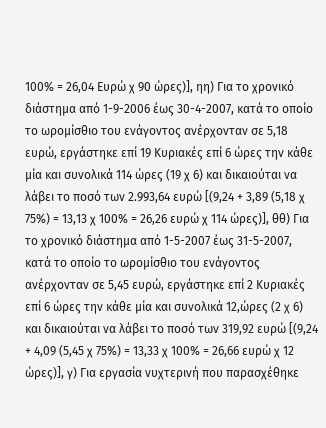100% = 26,04 Ευρώ χ 90 ώρες)], ηη) Για το χρονικό διάστημα από 1-9-2006 έως 30-4-2007, κατά το οποίο το ωρομίσθιο του ενάγοντος ανέρχονταν σε 5,18 ευρώ, εργάστηκε επί 19 Κυριακές επί 6 ώρες την κάθε μία και συνολικά 114 ώρες (19 χ 6) και δικαιούται να λάβει το ποσό των 2.993,64 ευρώ [(9,24 + 3,89 (5,18 χ 75%) = 13,13 χ 100% = 26,26 ευρώ χ 114 ώρες)], θθ) Για το χρονικό διάστημα από 1-5-2007 έως 31-5-2007, κατά το οποίο το ωρομίσθιο του ενάγοντος ανέρχονταν σε 5,45 ευρώ, εργάστηκε επί 2 Κυριακές επί 6 ώρες την κάθε μία και συνολικά 12,ώρες (2 χ 6) και δικαιούται να λάβει το ποσό των 319,92 ευρώ [(9,24 + 4,09 (5,45 χ 75%) = 13,33 χ 100% = 26,66 ευρώ χ 12 ώρες)], γ) Για εργασία νυχτερινή που παρασχέθηκε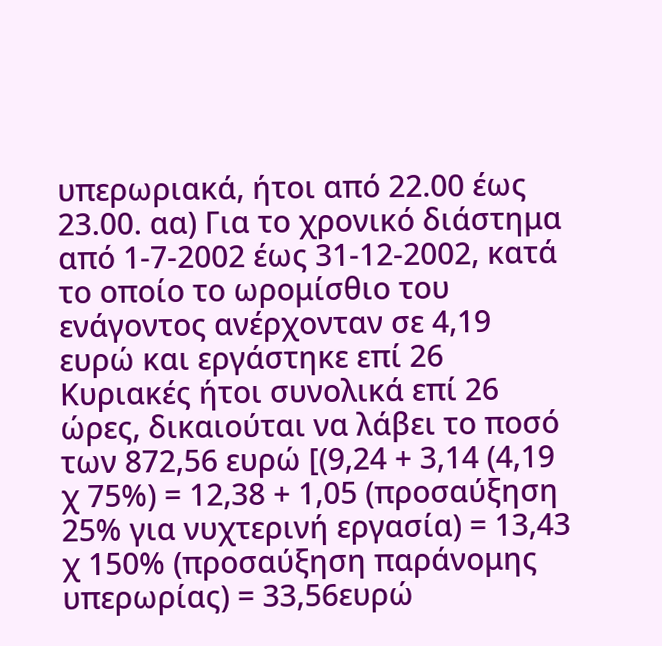υπερωριακά, ήτοι από 22.00 έως 23.00. αα) Για το χρονικό διάστημα από 1-7-2002 έως 31-12-2002, κατά το οποίο το ωρομίσθιο του ενάγοντος ανέρχονταν σε 4,19 ευρώ και εργάστηκε επί 26 Κυριακές ήτοι συνολικά επί 26 ώρες, δικαιούται να λάβει το ποσό των 872,56 ευρώ [(9,24 + 3,14 (4,19 χ 75%) = 12,38 + 1,05 (προσαύξηση 25% για νυχτερινή εργασία) = 13,43 χ 150% (προσαύξηση παράνομης υπερωρίας) = 33,56ευρώ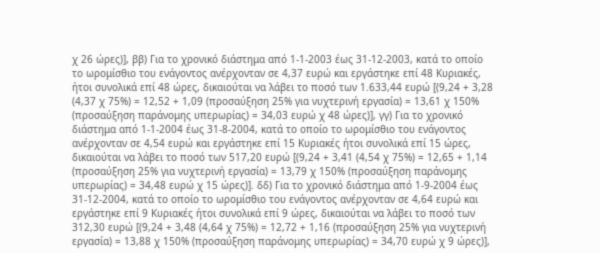χ 26 ώρες)], ββ) Για το χρονικό διάστημα από 1-1-2003 έως 31-12-2003, κατά το οποίο το ωρομίσθιο του ενάγοντος ανέρχονταν σε 4,37 ευρώ και εργάστηκε επί 48 Κυριακές, ήτοι συνολικά επί 48 ώρες, δικαιούται να λάβει το ποσό των 1.633,44 ευρώ [(9,24 + 3,28 (4,37 χ 75%) = 12,52 + 1,09 (προσαύξηση 25% για νυχτερινή εργασία) = 13,61 χ 150% (προσαύξηση παράνομης υπερωρίας) = 34,03 ευρώ χ 48 ώρες)], γγ) Για το χρονικό διάστημα από 1-1-2004 έως 31-8-2004, κατά το οποίο το ωρομίσθιο του ενάγοντος ανέρχονταν σε 4,54 ευρώ και εργάστηκε επί 15 Κυριακές ήτοι συνολικά επί 15 ώρες, δικαιούται να λάβει το ποσό των 517,20 ευρώ [(9,24 + 3,41 (4,54 χ 75%) = 12,65 + 1,14 (προσαύξηση 25% για νυχτερινή εργασία) = 13,79 χ 150% (προσαύξηση παράνομης υπερωρίας) = 34,48 ευρώ χ 15 ώρες)]. δδ) Για το χρονικό διάστημα από 1-9-2004 έως 31-12-2004, κατά το οποίο το ωρομίσθιο του ενάγοντος ανέρχονταν σε 4,64 ευρώ και εργάστηκε επί 9 Κυριακές ήτοι συνολικά επί 9 ώρες, δικαιούται να λάβει το ποσό των 312,30 ευρώ [(9,24 + 3,48 (4,64 χ 75%) = 12,72 + 1,16 (προσαύξηση 25% για νυχτερινή εργασία) = 13,88 χ 150% (προσαύξηση παράνομης υπερωρίας) = 34,70 ευρώ χ 9 ώρες)],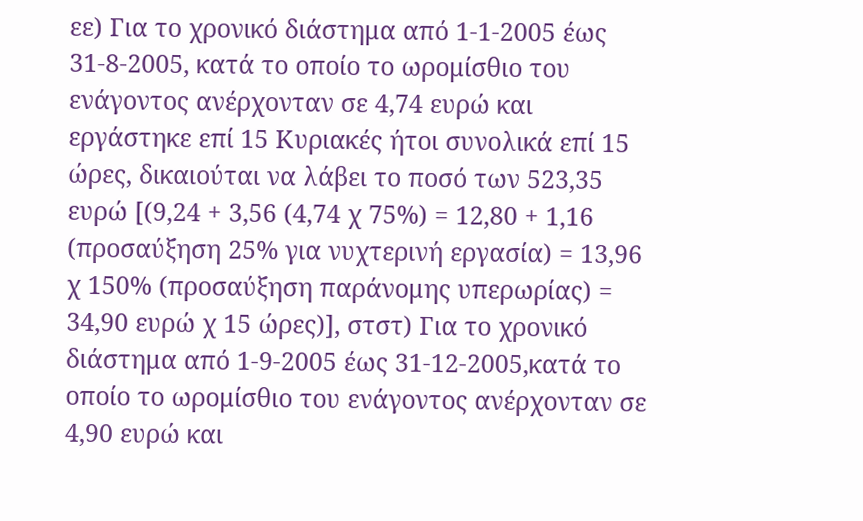εε) Για το χρονικό διάστημα από 1-1-2005 έως 31-8-2005, κατά το οποίο το ωρομίσθιο του ενάγοντος ανέρχονταν σε 4,74 ευρώ και εργάστηκε επί 15 Κυριακές ήτοι συνολικά επί 15 ώρες, δικαιούται να λάβει το ποσό των 523,35 ευρώ [(9,24 + 3,56 (4,74 χ 75%) = 12,80 + 1,16 (προσαύξηση 25% για νυχτερινή εργασία) = 13,96 χ 150% (προσαύξηση παράνομης υπερωρίας) = 34,90 ευρώ χ 15 ώρες)], στστ) Για το χρονικό διάστημα από 1-9-2005 έως 31-12-2005,κατά το οποίο το ωρομίσθιο του ενάγοντος ανέρχονταν σε 4,90 ευρώ και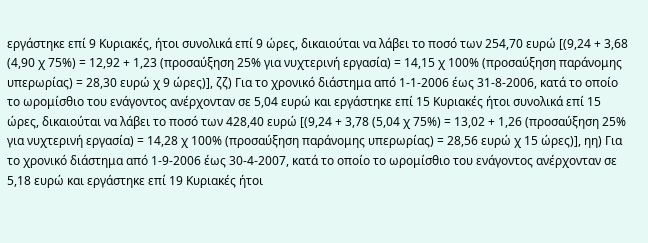εργάστηκε επί 9 Κυριακές, ήτοι συνολικά επί 9 ώρες, δικαιούται να λάβει το ποσό των 254,70 ευρώ [(9,24 + 3,68 (4,90 χ 75%) = 12,92 + 1,23 (προσαύξηση 25% για νυχτερινή εργασία) = 14,15 χ 100% (προσαύξηση παράνομης υπερωρίας) = 28,30 ευρώ χ 9 ώρες)], ζζ) Για το χρονικό διάστημα από 1-1-2006 έως 31-8-2006, κατά το οποίο το ωρομίσθιο του ενάγοντος ανέρχονταν σε 5,04 ευρώ και εργάστηκε επί 15 Κυριακές ήτοι συνολικά επί 15 ώρες, δικαιούται να λάβει το ποσό των 428,40 ευρώ [(9,24 + 3,78 (5,04 χ 75%) = 13,02 + 1,26 (προσαύξηση 25% για νυχτερινή εργασία) = 14,28 χ 100% (προσαύξηση παράνομης υπερωρίας) = 28,56 ευρώ χ 15 ώρες)], ηη) Για το χρονικό διάστημα από 1-9-2006 έως 30-4-2007, κατά το οποίο το ωρομίσθιο του ενάγοντος ανέρχονταν σε 5,18 ευρώ και εργάστηκε επί 19 Κυριακές ήτοι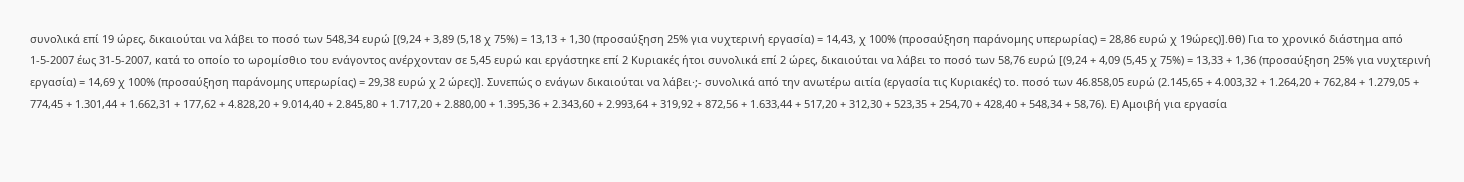συνολικά επί 19 ώρες, δικαιούται να λάβει το ποσό των 548,34 ευρώ [(9,24 + 3,89 (5,18 χ 75%) = 13,13 + 1,30 (προσαύξηση 25% για νυχτερινή εργασία) = 14,43, χ 100% (προσαύξηση παράνομης υπερωρίας) = 28,86 ευρώ χ 19ώρες)].θθ) Για το χρονικό διάστημα από 1-5-2007 έως 31-5-2007, κατά το οποίο το ωρομίσθιο του ενάγοντος ανέρχονταν σε 5,45 ευρώ και εργάστηκε επί 2 Κυριακές ήτοι συνολικά επί 2 ώρες, δικαιούται να λάβει το ποσό των 58,76 ευρώ [(9,24 + 4,09 (5,45 χ 75%) = 13,33 + 1,36 (προσαύξηση 25% για νυχτερινή εργασία) = 14,69 χ 100% (προσαύξηση παράνομης υπερωρίας) = 29,38 ευρώ χ 2 ώρες)]. Συνεπώς ο ενάγων δικαιούται να λάβει·;- συνολικά από την ανωτέρω αιτία (εργασία τις Κυριακές) το. ποσό των 46.858,05 ευρώ (2.145,65 + 4.003,32 + 1.264,20 + 762,84 + 1.279,05 + 774,45 + 1.301,44 + 1.662,31 + 177,62 + 4.828,20 + 9.014,40 + 2.845,80 + 1.717,20 + 2.880,00 + 1.395,36 + 2.343,60 + 2.993,64 + 319,92 + 872,56 + 1.633,44 + 517,20 + 312,30 + 523,35 + 254,70 + 428,40 + 548,34 + 58,76). Ε) Αμοιβή για εργασία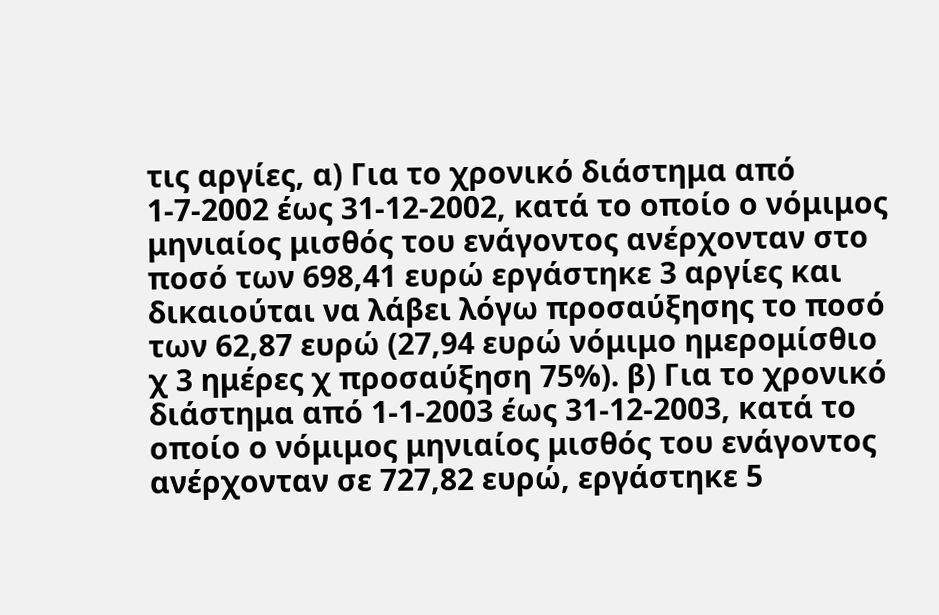τις αργίες, α) Για το χρονικό διάστημα από 1-7-2002 έως 31-12-2002, κατά το οποίο ο νόμιμος μηνιαίος μισθός του ενάγοντος ανέρχονταν στο ποσό των 698,41 ευρώ εργάστηκε 3 αργίες και δικαιούται να λάβει λόγω προσαύξησης το ποσό των 62,87 ευρώ (27,94 ευρώ νόμιμο ημερομίσθιο χ 3 ημέρες χ προσαύξηση 75%). β) Για το χρονικό διάστημα από 1-1-2003 έως 31-12-2003, κατά το οποίο ο νόμιμος μηνιαίος μισθός του ενάγοντος ανέρχονταν σε 727,82 ευρώ, εργάστηκε 5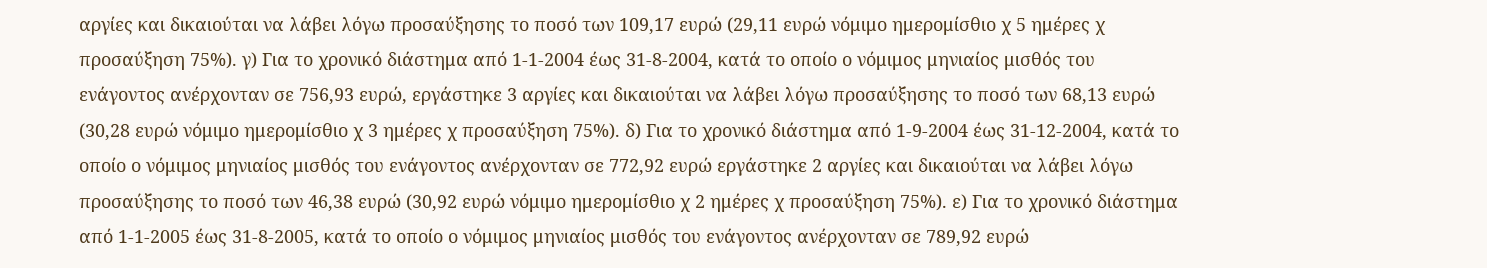αργίες και δικαιούται να λάβει λόγω προσαύξησης το ποσό των 109,17 ευρώ (29,11 ευρώ νόμιμο ημερομίσθιο χ 5 ημέρες χ προσαύξηση 75%). γ) Για το χρονικό διάστημα από 1-1-2004 έως 31-8-2004, κατά το οποίο ο νόμιμος μηνιαίος μισθός του ενάγοντος ανέρχονταν σε 756,93 ευρώ, εργάστηκε 3 αργίες και δικαιούται να λάβει λόγω προσαύξησης το ποσό των 68,13 ευρώ (30,28 ευρώ νόμιμο ημερομίσθιο χ 3 ημέρες χ προσαύξηση 75%). δ) Για το χρονικό διάστημα από 1-9-2004 έως 31-12-2004, κατά το οποίο ο νόμιμος μηνιαίος μισθός του ενάγοντος ανέρχονταν σε 772,92 ευρώ εργάστηκε 2 αργίες και δικαιούται να λάβει λόγω προσαύξησης το ποσό των 46,38 ευρώ (30,92 ευρώ νόμιμο ημερομίσθιο χ 2 ημέρες χ προσαύξηση 75%). ε) Για το χρονικό διάστημα από 1-1-2005 έως 31-8-2005, κατά το οποίο ο νόμιμος μηνιαίος μισθός του ενάγοντος ανέρχονταν σε 789,92 ευρώ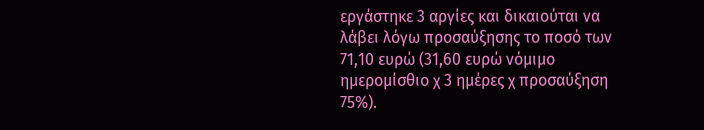εργάστηκε 3 αργίες και δικαιούται να λάβει λόγω προσαύξησης το ποσό των 71,10 ευρώ (31,60 ευρώ νόμιμο ημερομίσθιο χ 3 ημέρες χ προσαύξηση 75%).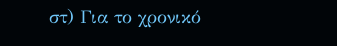στ) Για το χρονικό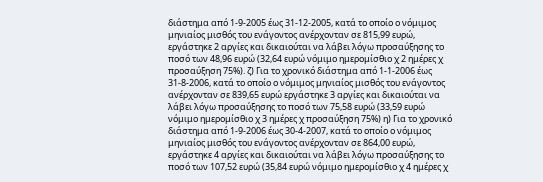διάστημα από 1-9-2005 έως 31-12-2005, κατά το οποίο ο νόμιμος μηνιαίος μισθός του ενάγοντος ανέρχονταν σε 815,99 ευρώ, εργάστηκε 2 αργίες και δικαιούται να λάβει λόγω προσαύξησης το ποσό των 48,96 ευρώ (32,64 ευρώ νόμιμο ημερομίσθιο χ 2 ημέρες χ προσαύξηση 75%). ζ) Για το χρονικό διάστημα από 1-1-2006 έως 31-8-2006, κατά το οποίο ο νόμιμος μηνιαίος μισθός του ενάγοντος ανέρχονταν σε 839,65 ευρώ εργάστηκε 3 αργίες και δικαιούται να λάβει λόγω προσαύξησης το ποσό των 75,58 ευρώ (33,59 ευρώ νόμιμο ημερομίσθιο χ 3 ημέρες χ προσαύξηση 75%) η) Για το χρονικό διάστημα από 1-9-2006 έως 30-4-2007, κατά το οποίο ο νόμιμος μηνιαίος μισθός του ενάγοντος ανέρχονταν σε 864,00 ευρώ, εργάστηκε 4 αργίες και δικαιούται να λάβει λόγω προσαύξησης το ποσό των 107,52 ευρώ (35,84 ευρώ νόμιμο ημερομίσθιο χ 4 ημέρες χ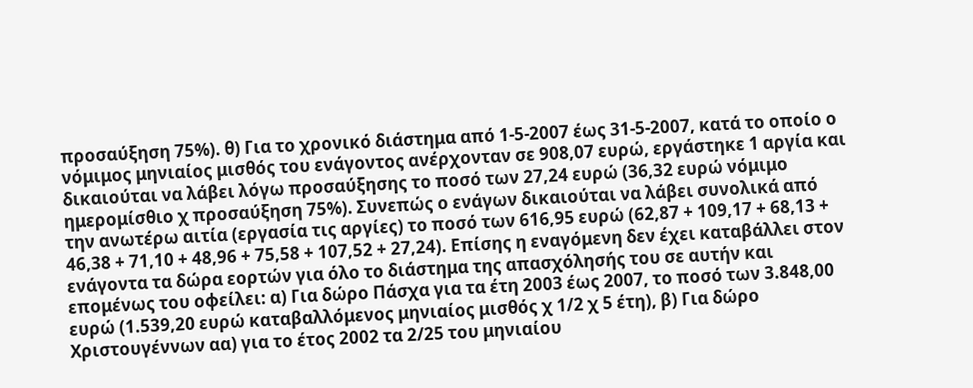προσαύξηση 75%). θ) Για το χρονικό διάστημα από 1-5-2007 έως 31-5-2007, κατά το οποίο ο νόμιμος μηνιαίος μισθός του ενάγοντος ανέρχονταν σε 908,07 ευρώ, εργάστηκε 1 αργία και δικαιούται να λάβει λόγω προσαύξησης το ποσό των 27,24 ευρώ (36,32 ευρώ νόμιμο ημερομίσθιο χ προσαύξηση 75%). Συνεπώς ο ενάγων δικαιούται να λάβει συνολικά από την ανωτέρω αιτία (εργασία τις αργίες) το ποσό των 616,95 ευρώ (62,87 + 109,17 + 68,13 + 46,38 + 71,10 + 48,96 + 75,58 + 107,52 + 27,24). Επίσης η εναγόμενη δεν έχει καταβάλλει στον ενάγοντα τα δώρα εορτών για όλο το διάστημα της απασχόλησής του σε αυτήν και επομένως του οφείλει: α) Για δώρο Πάσχα για τα έτη 2003 έως 2007, το ποσό των 3.848,00 ευρώ (1.539,20 ευρώ καταβαλλόμενος μηνιαίος μισθός χ 1/2 χ 5 έτη), β) Για δώρο Χριστουγέννων αα) για το έτος 2002 τα 2/25 του μηνιαίου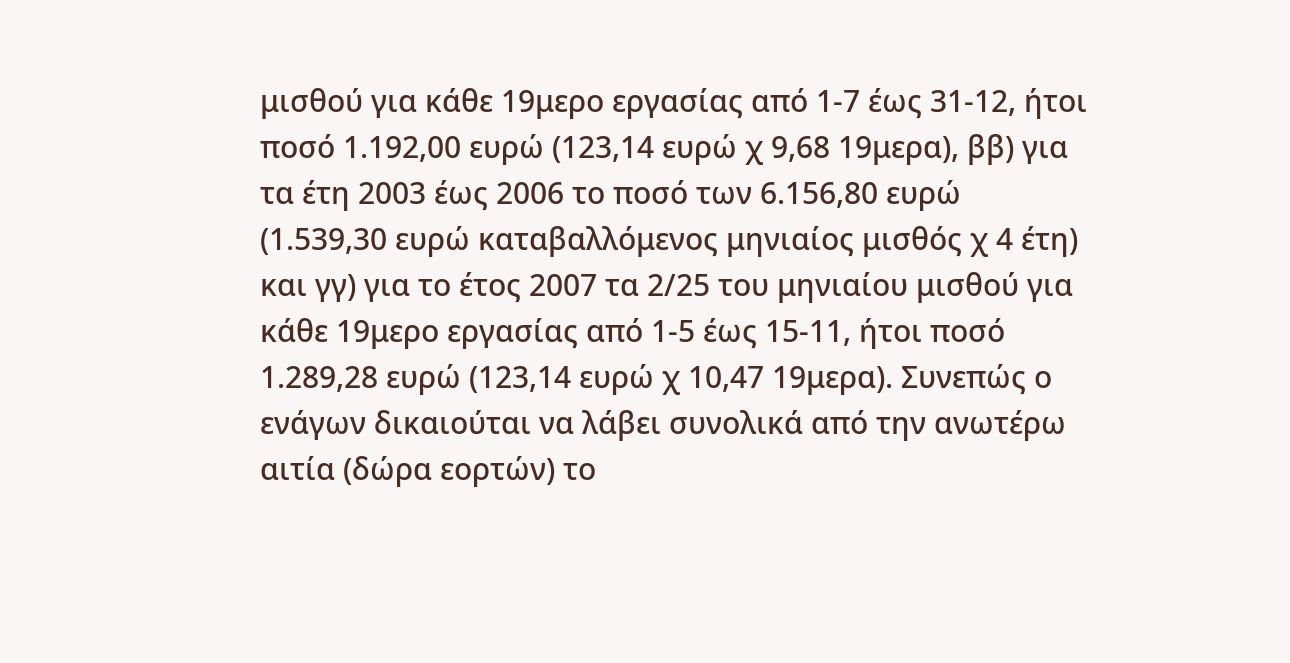μισθού για κάθε 19μερο εργασίας από 1-7 έως 31-12, ήτοι ποσό 1.192,00 ευρώ (123,14 ευρώ χ 9,68 19μερα), ββ) για τα έτη 2003 έως 2006 το ποσό των 6.156,80 ευρώ (1.539,30 ευρώ καταβαλλόμενος μηνιαίος μισθός χ 4 έτη) και γγ) για το έτος 2007 τα 2/25 του μηνιαίου μισθού για κάθε 19μερο εργασίας από 1-5 έως 15-11, ήτοι ποσό 1.289,28 ευρώ (123,14 ευρώ χ 10,47 19μερα). Συνεπώς ο ενάγων δικαιούται να λάβει συνολικά από την ανωτέρω αιτία (δώρα εορτών) το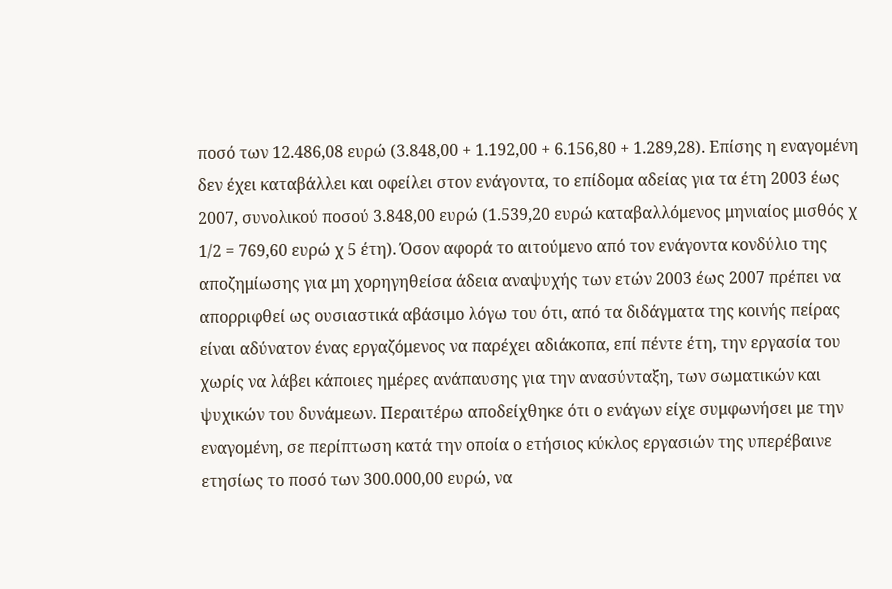ποσό των 12.486,08 ευρώ (3.848,00 + 1.192,00 + 6.156,80 + 1.289,28). Επίσης η εναγομένη δεν έχει καταβάλλει και οφείλει στον ενάγοντα, το επίδομα αδείας για τα έτη 2003 έως 2007, συνολικού ποσού 3.848,00 ευρώ (1.539,20 ευρώ καταβαλλόμενος μηνιαίος μισθός χ 1/2 = 769,60 ευρώ χ 5 έτη). Όσον αφορά το αιτούμενο από τον ενάγοντα κονδύλιο της αποζημίωσης για μη χορηγηθείσα άδεια αναψυχής των ετών 2003 έως 2007 πρέπει να απορριφθεί ως ουσιαστικά αβάσιμο λόγω του ότι, από τα διδάγματα της κοινής πείρας είναι αδύνατον ένας εργαζόμενος να παρέχει αδιάκοπα, επί πέντε έτη, την εργασία του χωρίς να λάβει κάποιες ημέρες ανάπαυσης για την ανασύνταξη, των σωματικών και ψυχικών του δυνάμεων. Περαιτέρω αποδείχθηκε ότι ο ενάγων είχε συμφωνήσει με την εναγομένη, σε περίπτωση κατά την οποία ο ετήσιος κύκλος εργασιών της υπερέβαινε ετησίως το ποσό των 300.000,00 ευρώ, να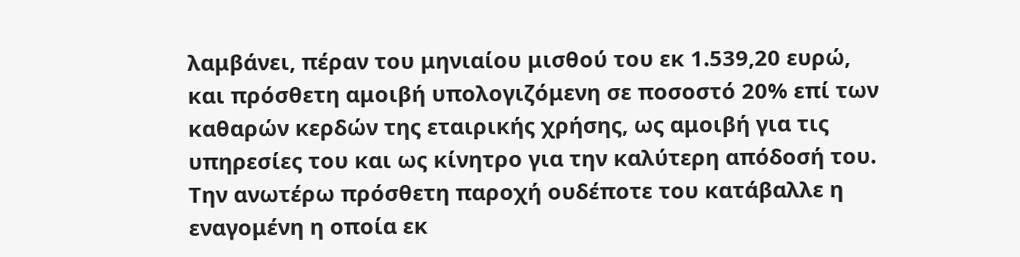λαμβάνει, πέραν του μηνιαίου μισθού του εκ 1.539,20 ευρώ, και πρόσθετη αμοιβή υπολογιζόμενη σε ποσοστό 20% επί των καθαρών κερδών της εταιρικής χρήσης, ως αμοιβή για τις υπηρεσίες του και ως κίνητρο για την καλύτερη απόδοσή του. Την ανωτέρω πρόσθετη παροχή ουδέποτε του κατάβαλλε η εναγομένη η οποία εκ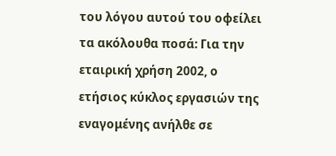του λόγου αυτού του οφείλει τα ακόλουθα ποσά: Για την εταιρική χρήση 2002, ο ετήσιος κύκλος εργασιών της εναγομένης ανήλθε σε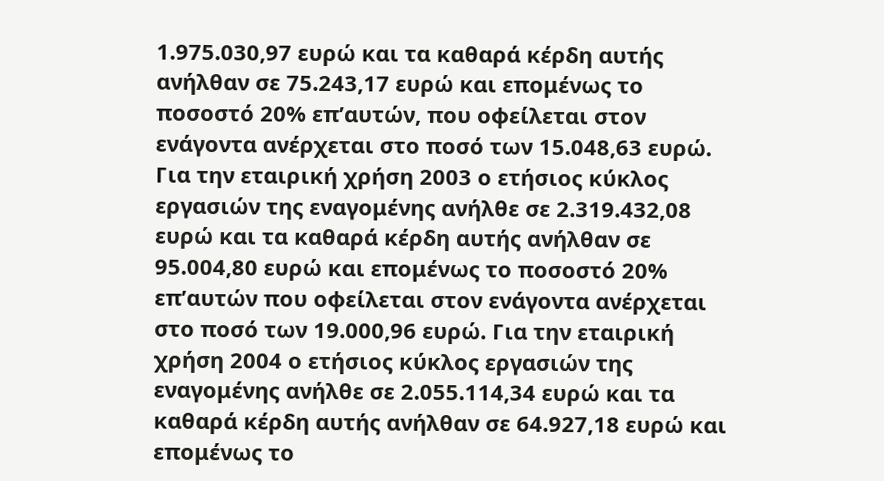1.975.030,97 ευρώ και τα καθαρά κέρδη αυτής ανήλθαν σε 75.243,17 ευρώ και επομένως το ποσοστό 20% επ’αυτών, που οφείλεται στον ενάγοντα ανέρχεται στο ποσό των 15.048,63 ευρώ. Για την εταιρική χρήση 2003 ο ετήσιος κύκλος εργασιών της εναγομένης ανήλθε σε 2.319.432,08 ευρώ και τα καθαρά κέρδη αυτής ανήλθαν σε 95.004,80 ευρώ και επομένως το ποσοστό 20% επ’αυτών που οφείλεται στον ενάγοντα ανέρχεται στο ποσό των 19.000,96 ευρώ. Για την εταιρική χρήση 2004 ο ετήσιος κύκλος εργασιών της εναγομένης ανήλθε σε 2.055.114,34 ευρώ και τα καθαρά κέρδη αυτής ανήλθαν σε 64.927,18 ευρώ και επομένως το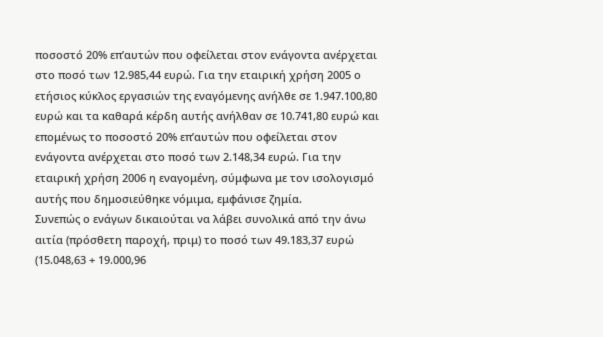ποσοστό 20% επ’αυτών που οφείλεται στον ενάγοντα ανέρχεται στο ποσό των 12.985,44 ευρώ. Για την εταιρική χρήση 2005 ο ετήσιος κύκλος εργασιών της εναγόμενης ανήλθε σε 1.947.100,80 ευρώ και τα καθαρά κέρδη αυτής ανήλθαν σε 10.741,80 ευρώ και επομένως το ποσοστό 20% επ’αυτών που οφείλεται στον ενάγοντα ανέρχεται στο ποσό των 2.148,34 ευρώ. Για την εταιρική χρήση 2006 η εναγομένη, σύμφωνα με τον ισολογισμό αυτής που δημοσιεύθηκε νόμιμα, εμφάνισε ζημία.
Συνεπώς ο ενάγων δικαιούται να λάβει συνολικά από την άνω αιτία (πρόσθετη παροχή, πριμ) το ποσό των 49.183,37 ευρώ (15.048,63 + 19.000,96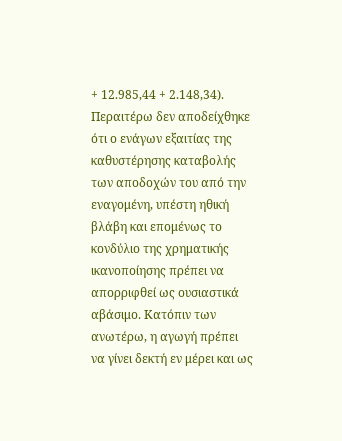+ 12.985,44 + 2.148,34). Περαιτέρω δεν αποδείχθηκε ότι ο ενάγων εξαιτίας της καθυστέρησης καταβολής των αποδοχών του από την εναγομένη, υπέστη ηθική βλάβη και επομένως το κονδύλιο της χρηματικής ικανοποίησης πρέπει να απορριφθεί ως ουσιαστικά αβάσιμο. Κατόπιν των ανωτέρω, η αγωγή πρέπει να γίνει δεκτή εν μέρει και ως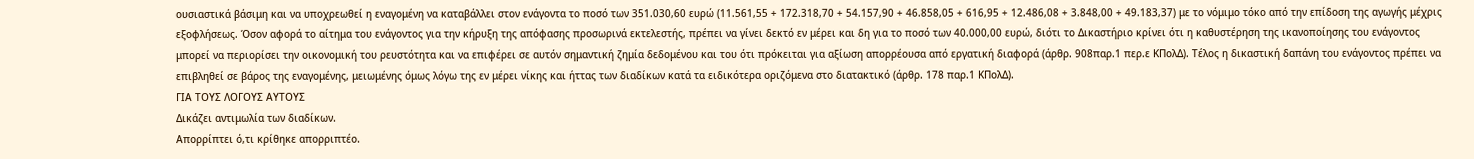ουσιαστικά βάσιμη και να υποχρεωθεί η εναγομένη να καταβάλλει στον ενάγοντα το ποσό των 351.030,60 ευρώ (11.561,55 + 172.318,70 + 54.157,90 + 46.858,05 + 616,95 + 12.486,08 + 3.848,00 + 49.183,37) με το νόμιμο τόκο από την επίδοση της αγωγής μέχρις εξοφλήσεως. Όσον αφορά το αίτημα του ενάγοντος για την κήρυξη της απόφασης προσωρινά εκτελεστής, πρέπει να γίνει δεκτό εν μέρει και δη για το ποσό των 40.000,00 ευρώ, διότι το Δικαστήριο κρίνει ότι η καθυστέρηση της ικανοποίησης του ενάγοντος μπορεί να περιορίσει την οικονομική του ρευστότητα και να επιφέρει σε αυτόν σημαντική ζημία δεδομένου και του ότι πρόκειται για αξίωση απορρέουσα από εργατική διαφορά (άρθρ. 908παρ.1 περ.ε ΚΠολΔ). Τέλος η δικαστική δαπάνη του ενάγοντος πρέπει να επιβληθεί σε βάρος της εναγομένης, μειωμένης όμως λόγω της εν μέρει νίκης και ήττας των διαδίκων κατά τα ειδικότερα οριζόμενα στο διατακτικό (άρθρ. 178 παρ.1 ΚΠολΔ).
ΓΙΑ ΤΟΥΣ ΛΟΓΟΥΣ ΑΥΤΟΥΣ
Δικάζει αντιμωλία των διαδίκων.
Απορρίπτει ό,τι κρίθηκε απορριπτέο.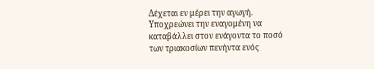Δέχεται εν μέρει την αγωγή.
Υποχρεώνει την εναγομένη να καταβάλλει στον ενάγοντα το ποσό των τριακοσίων πενήντα ενός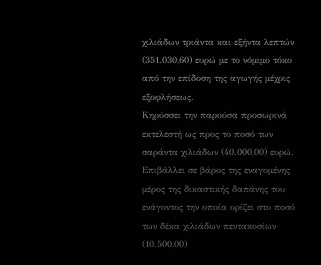χιλιάδων τριάντα και εξήντα λεπτών (351.030,60) ευρώ με το νόμιμο τόκο από την επίδοση της αγωγής μέχρις εξοφλήσεως.
Κηρύσσει την παρούσα προσωρινά εκτελεστή ως προς το ποσό των σαράντα χιλιάδων (40.000,00) ευρώ.
Επιβάλλει σε βάρος της εναγομένης μέρος της δικαστικής δαπάνης του ενάγοντος την οποία ορίζει στο ποσό των δέκα χιλιάδων πεντακοσίων (10.500,00)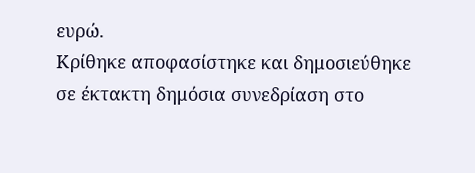ευρώ.
Κρίθηκε αποφασίστηκε και δημοσιεύθηκε σε έκτακτη δημόσια συνεδρίαση στο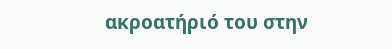ακροατήριό του στην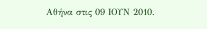Αθήνα στις 09 ΙΟΥΝ 2010.